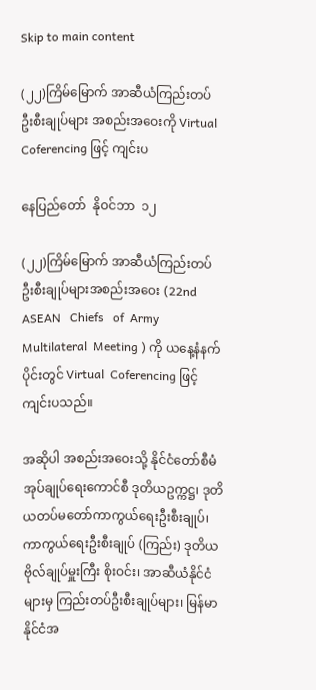Skip to main content

(၂၂)ကြိမ်မြောက် အာဆီယံကြည်းတပ်ဦးစီးချုပ်များ အစည်းအဝေးကို Virtual Coferencing ဖြင့် ကျင်းပ

နေပြည်တော်  နိုဝင်ဘာ  ၁၂

(၂၂)ကြိမ်မြောက် အာဆီယံကြည်းတပ်ဦးစီးချုပ်များအစည်းအဝေး (22nd ASEAN   Chiefs   of  Army   Multilateral  Meeting ) ကို ယနေ့နံနက်ပိုင်းတွင် Virtual  Coferencing ဖြင့် ကျင်းပသည်။

အဆိုပါ အစည်းအဝေးသို့ နိုင်ငံတော်စီမံအုပ်ချုပ်ရေးကောင်စီ ဒုတိယဥက္ကဋ္ဌ၊ ဒုတိယတပ်မတော်ကာကွယ်ရေးဦးစီးချုပ်၊ ကာကွယ်ရေးဦးစီးချုပ် (ကြည်း) ဒုတိယ ဗိုလ်ချုပ်မှူးကြီး စိုးဝင်း၊ အာဆီယံနိုင်ငံများမှ ကြည်းတပ်ဦးစီးချုပ်များ၊ မြန်မာနိုင်ငံအ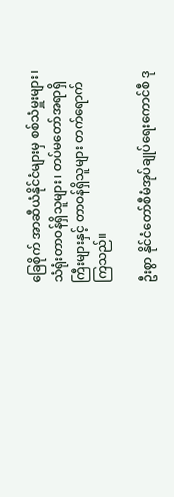ခြေစိုက် အာဆီယံနိုင်ငံများမှ စစ်သံမှူးများ၊ သံရုံးတာဝန်ရှိသူများ၊ တပ်မတော်အရာရှိကြီးများနှင့် တာဝန်ရှိသူများ တက်ရောက် ကြသည်။

ဦးစွာ နိုင်ငံတော်စီမံအုပ်ချုပ်ရေးကောင်စီ ဒု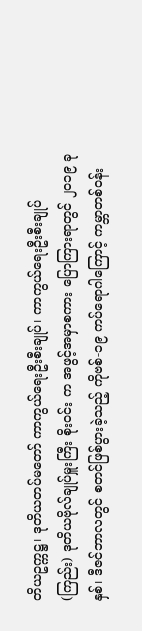တိယဥက္ကဋ္ဌ၊ ဒုတိယတပ်မတော် ကာကွယ်ရေးဦးစီးချုပ်၊ ကာကွယ်ရေးဦးစီးချုပ် (ကြည်း) ဒုတိယဗိုလ်ချုပ်မှူးကြီး စိုးဝင်း က အဖွင့်အမှာစကား ပြောကြားရာတွင် ၂၀၁၉ ခုနှစ်၊ ဒီဇင်ဘာလတွင် စတင်ဖြစ်ပွားခဲ့သည့် ကိုဗစ်-၁၉ ကပ်ရောဂါကြောင့် ကမ္ဘာတစ်ဝန်း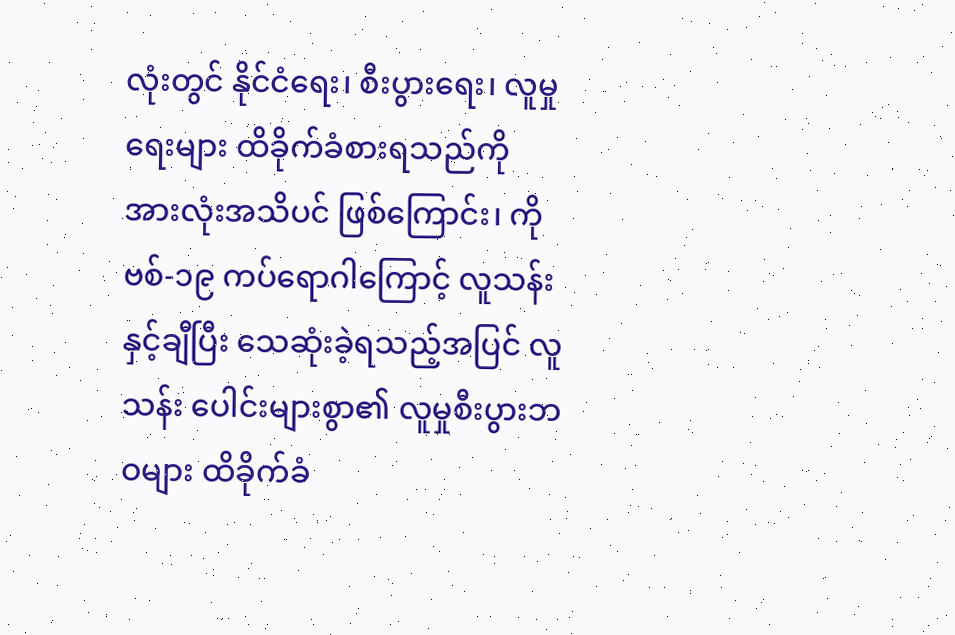လုံးတွင် နိုင်ငံရေး၊ စီးပွားရေး၊ လူမှုရေးများ ထိခိုက်ခံစားရသည်ကို အားလုံးအသိပင် ဖြစ်ကြောင်း၊ ကိုဗစ်-၁၉ ကပ်ရောဂါကြောင့် လူသန်းနှင့်ချီပြီး သေဆုံးခဲ့ရသည့်အပြင် လူသန်း ပေါင်းများစွာ၏ လူမှုစီးပွားဘဝများ ထိခိုက်ခံ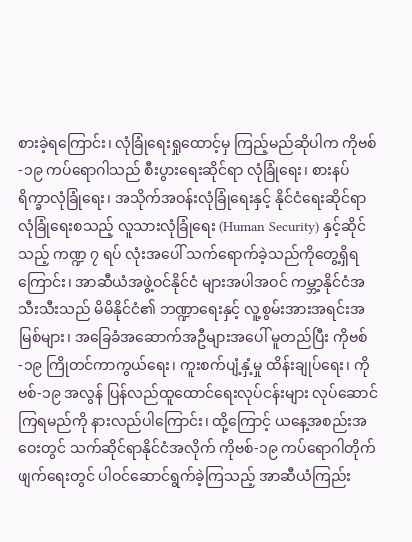စားခဲ့ရကြောင်း၊ လုံခြုံရေးရှုထောင့်မှ ကြည့်မည်ဆိုပါက ကိုဗစ်-၁၉ ကပ်ရောဂါသည် စီးပွားရေးဆိုင်ရာ လုံခြုံရေး၊ စားနပ်ရိက္ခာလုံခြုံရေး၊ အသိုက်အဝန်းလုံခြုံရေးနှင့် နိုင်ငံရေးဆိုင်ရာ လုံခြုံရေးစသည့် လူသားလုံခြုံရေး (Human Security) နှင့်ဆိုင်သည့် ကဏ္ဍ ၇ ရပ် လုံးအပေါ် သက်ရောက်ခဲ့သည်ကိုတွေ့ရှိရကြောင်း၊ အာဆီယံအဖွဲ့ဝင်နိုင်ငံ များအပါအဝင် ကမ္ဘာ့နိုင်ငံအသီးသီးသည် မိမိနိုင်ငံ၏ ဘဏ္ဍာရေးနှင့် လူ့စွမ်းအားအရင်းအမြစ်များ၊ အခြေခံအဆောက်အဦများအပေါ် မူတည်ပြီး ကိုဗစ်-၁၉ ကြိုတင်ကာကွယ်ရေး၊ ကူးစက်ပျံ့နှံ့မှု ထိန်းချုပ်ရေး၊ ကိုဗစ်-၁၉ အလွန် ပြန်လည်ထူထောင်ရေးလုပ်ငန်းများ လုပ်ဆောင်ကြရမည်ကို နားလည်ပါကြောင်း၊ ထို့ကြောင့် ယနေ့အစည်းအဝေးတွင် သက်ဆိုင်ရာနိုင်ငံအလိုက် ကိုဗစ်-၁၉ ကပ်ရောဂါတိုက်ဖျက်ရေးတွင် ပါဝင်ဆောင်ရွက်ခဲ့ကြသည့် အာဆီယံကြည်း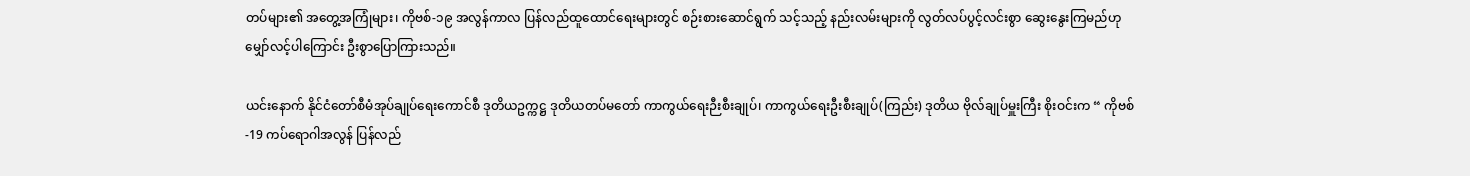တပ်များ၏ အတွေ့အကြုံများ၊ ကိုဗစ်-၁၉ အလွန်ကာလ ပြန်လည်ထူထောင်ရေးများတွင် စဉ်းစားဆောင်ရွက် သင့်သည့် နည်းလမ်းများကို လွတ်လပ်ပွင့်လင်းစွာ ဆွေးနွေးကြမည်ဟု မျှော်လင့်ပါကြောင်း ဦးစွာပြောကြားသည်။

ယင်းနောက် နိုင်ငံတော်စီမံအုပ်ချုပ်ရေးကောင်စီ ဒုတိယဥက္ကဋ္ဌ ဒုတိယတပ်မတော် ကာကွယ်ရေးဉီးစီးချုပ်၊ ကာကွယ်ရေးဦးစီးချုပ်(ကြည်း) ဒုတိယ ဗိုလ်ချုပ်မှူးကြီး စိုးဝင်းက “ ကိုဗစ်-19 ကပ်ရောဂါအလွန် ပြန်လည်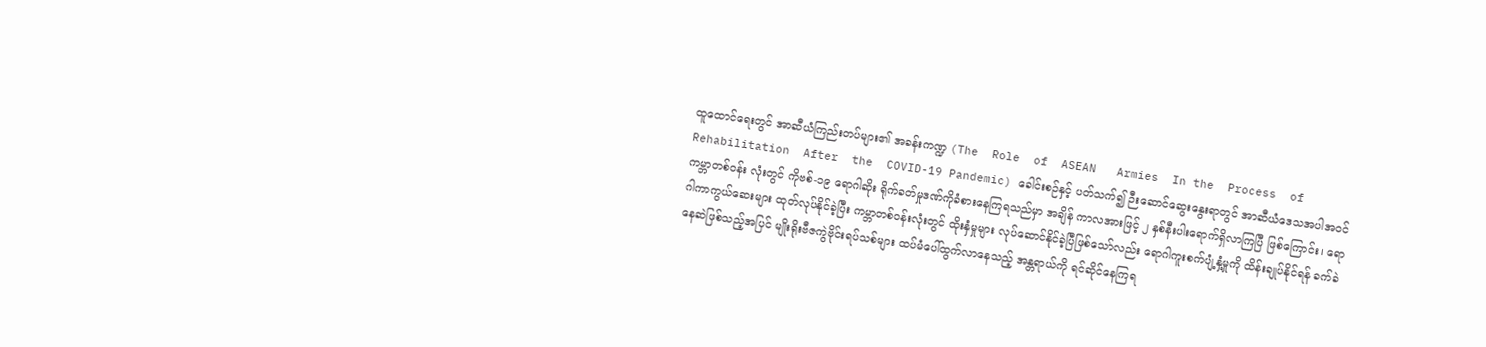ထူထောင်ရေးတွင် အာဆီယံကြည်းတပ်များ၏ အခန်းကဏ္ဍ (The  Role  of  ASEAN   Armies  In the  Process  of   Rehabilitation  After  the  COVID-19 Pandemic) ခေါင်းစဉ်နှင့် ပတ်သက်၍ ဉီးဆောင်ဆွေးနွေးရာတွင် အာဆီယံဒေသအပါအဝင် ကမ္ဘာတစ်ဝန်း လုံးတွင် ကိုဗစ်-၁၉ ရောဂါဆိုး ရိုက်ခတ်မှုဒဏ်ကိုခံစားနေကြရသည်မှာ အချိန် ကာလအားဖြင့် ၂ နှစ်နီးပါးရောက်ရှိလာကြပြီ ဖြစ်ကြောင်း၊ ရောဂါကာကွယ်ဆေးများ ထုတ်လုပ်နိုင်ခဲ့ပြီး ကမ္ဘာတစ်ဝန်းလုံးတွင် ထိုးနှံမှုများ လုပ်ဆောင်နိုင်ခဲ့ပြီဖြစ်သော်လည်း ရောဂါကူးစက်ပျံ့နှံ့မှုကို ထိန်းချုပ်နိုင်ရန် ခက်ခဲနေဆဲဖြစ်သည့်အပြင် မျိုးရိုးဗီဇကွဲဗိုင်းရပ်သစ်များ ထပ်မံပေါ်ထွက်လာနေသည့် အန္တရာယ်ကို ရင်ဆိုင်နေကြရ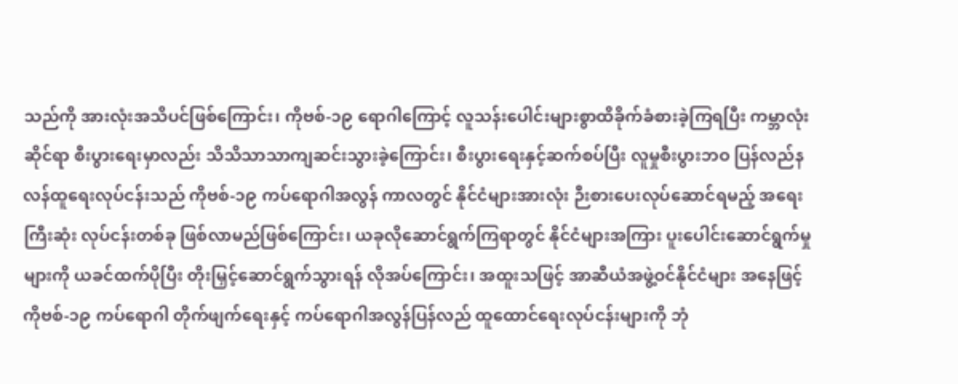သည်ကို အားလုံးအသိပင်ဖြစ်ကြောင်း၊ ကိုဗစ်-၁၉ ရောဂါကြောင့် လူသန်းပေါင်းများစွာထိခိုက်ခံစားခဲ့ကြရပြီး ကမ္ဘာလုံးဆိုင်ရာ စီးပွားရေးမှာလည်း သိသိသာသာကျဆင်းသွားခဲ့ကြောင်း၊ စီးပွားရေးနှင့်ဆက်စပ်ပြီး လူမှုစီးပွားဘဝ ပြန်လည်နလန်ထူရေးလုပ်ငန်းသည် ကိုဗစ်-၁၉ ကပ်ရောဂါအလွန် ကာလတွင် နိုင်ငံများအားလုံး ဉီးစားပေးလုပ်ဆောင်ရမည့် အရေးကြီးဆုံး လုပ်ငန်းတစ်ခု ဖြစ်လာမည်ဖြစ်ကြောင်း၊ ယခုလိုဆောင်ရွက်ကြရာတွင် နိုင်ငံများအကြား ပူးပေါင်းဆောင်ရွက်မှုများကို ယခင်ထက်ပိုပြီး တိုးမြှင့်ဆောင်ရွက်သွားရန် လိုအပ်ကြောင်း၊ အထူးသဖြင့် အာဆီယံအဖွဲ့ဝင်နိုင်ငံများ အနေဖြင့် ကိုဗစ်-၁၉ ကပ်ရောဂါ တိုက်ဖျက်ရေးနှင့် ကပ်ရောဂါအလွန်ပြန်လည် ထူထောင်ရေးလုပ်ငန်းများကို ဘုံ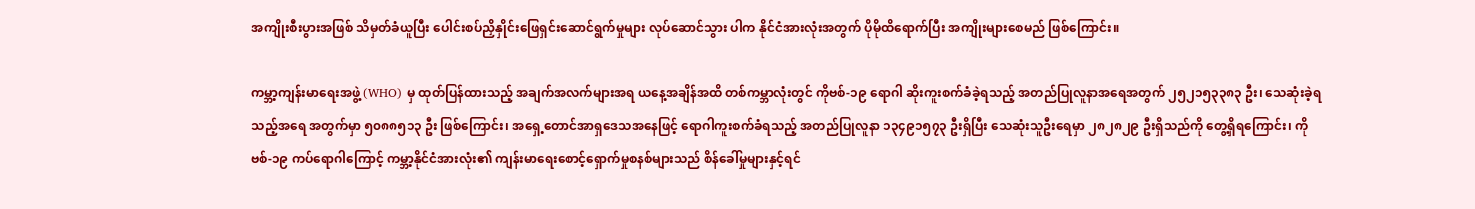အကျိုးစီးပွားအဖြစ် သိမှတ်ခံယူပြီး ပေါင်းစပ်ညှိနှိုင်းဖြေရှင်းဆောင်ရွက်မှုများ လုပ်ဆောင်သွား ပါက နိုင်ငံအားလုံးအတွက် ပိုမိုထိရောက်ပြီး အကျိုးများစေမည် ဖြစ်ကြောင်း။

ကမ္ဘာ့ကျန်းမာရေးအဖွဲ့ (WHO) မှ ထုတ်ပြန်ထားသည့် အချက်အလက်များအရ ယနေ့အချိန်အထိ တစ်ကမ္ဘာလုံးတွင် ကိုဗစ်-၁၉ ရောဂါ ဆိုးကူးစက်ခံခဲ့ရသည့် အတည်ပြုလူနာအရေအတွက် ၂၅၂၁၅၃၃၈၃ ဦး၊ သေဆုံးခဲ့ရသည့်အရေ အတွက်မှာ ၅၀၈၈၅၁၃ ဦး ဖြစ်ကြောင်း၊ အရှေ့တောင်အာရှဒေသအနေဖြင့် ရောဂါကူးစက်ခံရသည့် အတည်ပြုလူနာ ၁၃၄၉၁၅၇၃ ဦးရှိပြီး သေဆုံးသူဦးရေမှာ ၂၈၂၈၂၉ ဦးရှိသည်ကို တွေ့ရှိရကြောင်း၊ ကိုဗစ်-၁၉ ကပ်ရောဂါကြောင့် ကမ္ဘာ့နိုင်ငံအားလုံး၏ ကျန်းမာရေးစောင့်ရှောက်မှုစနစ်များသည် စိန်ခေါ်မှုများနှင့်ရင်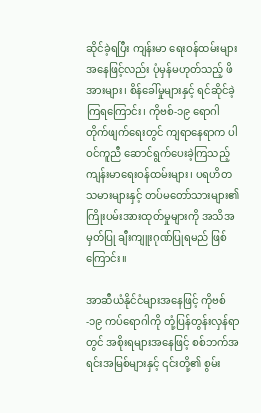ဆိုင်ခဲ့ရပြီး ကျန်းမာ ရေးဝန်ထမ်းများအနေဖြင့်လည်း ပုံမှန်မဟုတ်သည့် ဖိအားများ၊ စိန်ခေါ်မှုများနှင့် ရင်ဆိုင်ခဲ့ကြရကြောင်း၊ ကိုဗစ်-၁၉ ရောဂါ တိုက်ဖျက်ရေးတွင် ကျရာနေရာက ပါဝင်ကူညီ ဆောင်ရွက်ပေးခဲ့ကြသည့် ကျန်းမာရေးဝန်ထမ်းများ၊ ပရဟိတသမားများနှင့် တပ်မတော်သားများ၏ ကြိုးပမ်းအားထုတ်မှုများကို အသိအမှတ်ပြု ချီးကျူးဂုဏ်ပြုရမည် ဖြစ်ကြောင်း။

အာဆီယံနိုင်ငံများအနေဖြင့် ကိုဗစ်-၁၉ ကပ်ရောဂါကို တုံ့ပြန်တွန်းလှန်ရာတွင် အစိုးရများအနေဖြင့် စစ်ဘက်အရင်းအမြစ်များနှင့် ၎င်းတို့၏ စွမ်း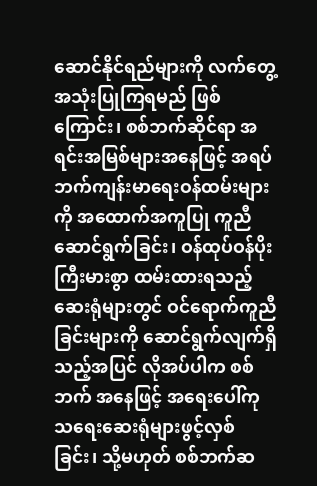ဆောင်နိုင်ရည်များကို လက်တွေ့အသုံးပြုကြရမည် ဖြစ်ကြောင်း၊ စစ်ဘက်ဆိုင်ရာ အရင်းအမြစ်များအနေဖြင့် အရပ်ဘက်ကျန်းမာရေးဝန်ထမ်းများကို အထောက်အကူပြု ကူညီဆောင်ရွက်ခြင်း၊ ဝန်ထုပ်ဝန်ပိုးကြီးမားစွာ ထမ်းထားရသည့် ဆေးရုံများတွင် ဝင်ရောက်ကူညီခြင်းများကို ဆောင်ရွက်လျက်ရှိသည့်အပြင် လိုအပ်ပါက စစ်ဘက် အနေဖြင့် အရေးပေါ်ကုသရေးဆေးရုံများဖွင့်လှစ်ခြင်း၊ သို့မဟုတ် စစ်ဘက်ဆ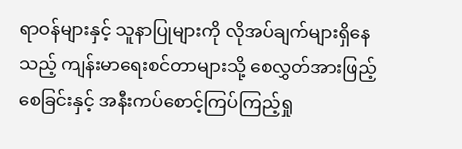ရာဝန်များနှင့် သူနာပြုများကို လိုအပ်ချက်များရှိနေသည့် ကျန်းမာရေးစင်တာများသို့ စေလွှတ်အားဖြည့်စေခြင်းနှင့် အနီးကပ်စောင့်ကြပ်ကြည့်ရှု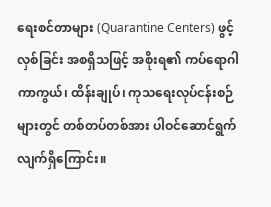ရေးစင်တာများ (Quarantine Centers) ဖွင့်လှစ်ခြင်း အစရှိသဖြင့် အစိုးရ၏ ကပ်ရောဂါကာကွယ်၊ ထိန်းချုပ်၊ ကုသရေးလုပ်ငန်းစဉ်များတွင် တစ်တပ်တစ်အား ပါဝင်ဆောင်ရွက်လျက်ရှိကြောင်း။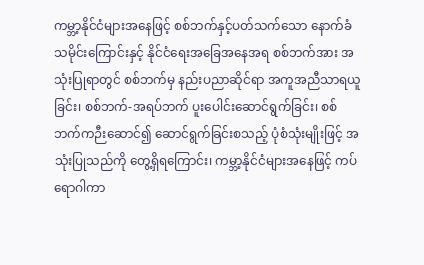ကမ္ဘာ့နိုင်ငံများအနေဖြင့် စစ်ဘက်နှင့်ပတ်သက်သော နောက်ခံသမိုင်းကြောင်းနှင့် နိုင်ငံရေးအခြေအနေအရ စစ်ဘက်အား အသုံးပြုရာတွင် စစ်ဘက်မှ နည်းပညာဆိုင်ရာ အကူအညီသာရယူခြင်း၊ စစ်ဘက်-အရပ်ဘက် ပူးပေါင်းဆောင်ရွက်ခြင်း၊ စစ်ဘက်ကဉီးဆောင်၍ ဆောင်ရွက်ခြင်းစသည့် ပုံစံသုံးမျိုးဖြင့် အသုံးပြုသည်ကို တွေ့ရှိရကြောင်း၊ ကမ္ဘာ့နိုင်ငံများအနေဖြင့် ကပ်ရောဂါကာ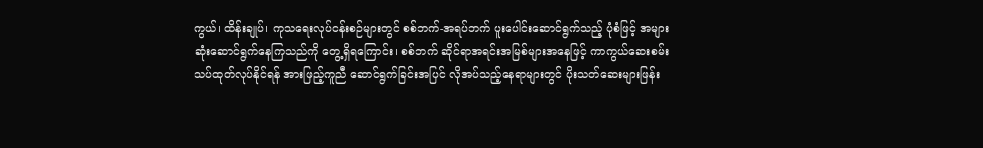ကွယ်၊ ထိန်းချုပ်၊ ကုသရေးလုပ်ငန်းစဉ်များတွင် စစ်ဘက်-အရပ်ဘက် ပူးပေါင်းဆောင်ရွက်သည့် ပုံစံဖြင့် အများဆုံးဆောင်ရွက်နေကြသည်ကို တွေ့ရှိရကြောင်း၊ စစ်ဘက် ဆိုင်ရာအရင်းအမြစ်များအနေဖြင့် ကာကွယ်ဆေးစမ်းသပ်ထုတ်လုပ်နိုင်ရန် အားဖြည့်ကူညီ ဆောင်ရွက်ခြင်းအပြင် လိုအပ်သည့်နေရာများတွင် ပိုးသတ်ဆေးများဖြန်း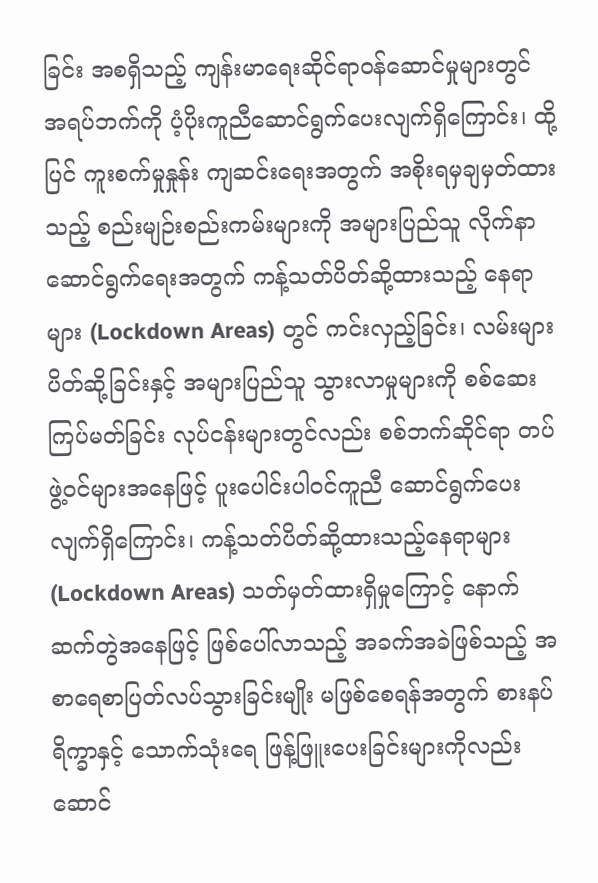ခြင်း အစရှိသည့် ကျန်းမာရေးဆိုင်ရာဝန်ဆောင်မှုများတွင် အရပ်ဘက်ကို ပံ့ပိုးကူညီဆောင်ရွက်ပေးလျက်ရှိကြောင်း၊ ထို့ပြင် ကူးစက်မှုနှုန်း ကျဆင်းရေးအတွက် အစိုးရမှချမှတ်ထားသည့် စည်းမျဉ်းစည်းကမ်းများကို အများပြည်သူ လိုက်နာဆောင်ရွက်ရေးအတွက် ကန့်သတ်ပိတ်ဆို့ထားသည့် နေရာများ (Lockdown Areas) တွင် ကင်းလှည့်ခြင်း၊ လမ်းများပိတ်ဆို့ခြင်းနှင့် အများပြည်သူ သွားလာမှုများကို စစ်ဆေးကြပ်မတ်ခြင်း လုပ်ငန်းများတွင်လည်း စစ်ဘက်ဆိုင်ရာ တပ်ဖွဲ့ဝင်များအနေဖြင့် ပူးပေါင်းပါဝင်ကူညီ ဆောင်ရွက်ပေးလျက်ရှိကြောင်း၊ ကန့်သတ်ပိတ်ဆို့ထားသည့်နေရာများ (Lockdown Areas) သတ်မှတ်ထားရှိမှုကြောင့် နောက်ဆက်တွဲအနေဖြင့် ဖြစ်ပေါ်လာသည့် အခက်အခဲဖြစ်သည့် အစာရေစာပြတ်လပ်သွားခြင်းမျိုး မဖြစ်စေရန်အတွက် စားနပ်ရိက္ခာနှင့် သောက်သုံးရေ ဖြန့်ဖြူးပေးခြင်းများကိုလည်း ဆောင်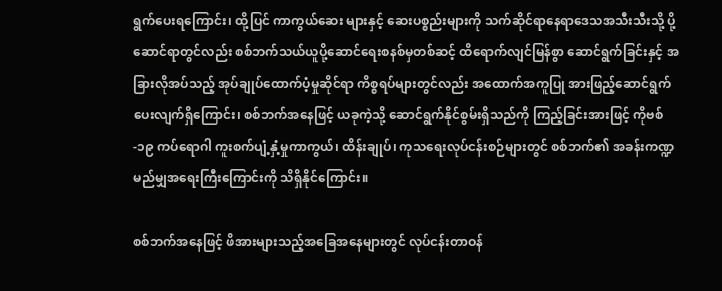ရွက်ပေးရကြောင်း၊ ထို့ပြင် ကာကွယ်ဆေး များနှင့် ဆေးပစ္စည်းများကို သက်ဆိုင်ရာနေရာဒေသအသီးသီးသို့ ပို့ဆောင်ရာတွင်လည်း စစ်ဘက်သယ်ယူပို့ဆောင်ရေးစနစ်မှတစ်ဆင့် ထိရောက်လျင်မြန်စွာ ဆောင်ရွက်ခြင်းနှင့် အခြားလိုအပ်သည့် အုပ်ချုပ်ထောက်ပံ့မှုဆိုင်ရာ ကိစ္စရပ်များတွင်လည်း အထောက်အကူပြု အားဖြည့်ဆောင်ရွက်ပေးလျက်ရှိကြောင်း၊ စစ်ဘက်အနေဖြင့် ယခုကဲ့သို့ ဆောင်ရွက်နိုင်စွမ်းရှိသည်ကို ကြည့်ခြင်းအားဖြင့် ကိုဗစ်-၁၉ ကပ်ရောဂါ ကူးစက်ပျံ့နှံ့မှုကာကွယ်၊ ထိန်းချုပ်၊ ကုသရေးလုပ်ငန်းစဉ်များတွင် စစ်ဘက်၏ အခန်းကဏ္ဍ မည်မျှအရေးကြီးကြောင်းကို သိရှိနိုင်ကြောင်း။

စစ်ဘက်အနေဖြင့် ဖိအားများသည့်အခြေအနေများတွင် လုပ်ငန်းတာဝန်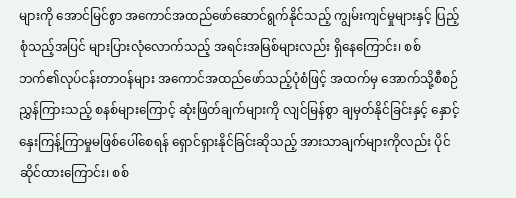များကို အောင်မြင်စွာ အကောင်အထည်ဖော်ဆောင်ရွက်နိုင်သည့် ကျွမ်းကျင်မှုများနှင့် ပြည့်စုံသည့်အပြင် များပြားလုံလောက်သည့် အရင်းအမြစ်များလည်း ရှိနေကြောင်း၊ စစ်ဘက်၏လုပ်ငန်းတာဝန်များ အကောင်အထည်ဖော်သည့်ပုံစံဖြင့် အထက်မှ အောက်သို့စီစဉ်ညွှန်ကြားသည့် စနစ်များကြောင့် ဆုံးဖြတ်ချက်များကို လျင်မြန်စွာ ချမှတ်နိုင်ခြင်းနှင့် နှောင့်နှေးကြန့်ကြာမှုမဖြစ်ပေါ်စေရန် ရှောင်ရှားနိုင်ခြင်းဆိုသည့် အားသာချက်များကိုလည်း ပိုင်ဆိုင်ထားကြောင်း၊ စစ်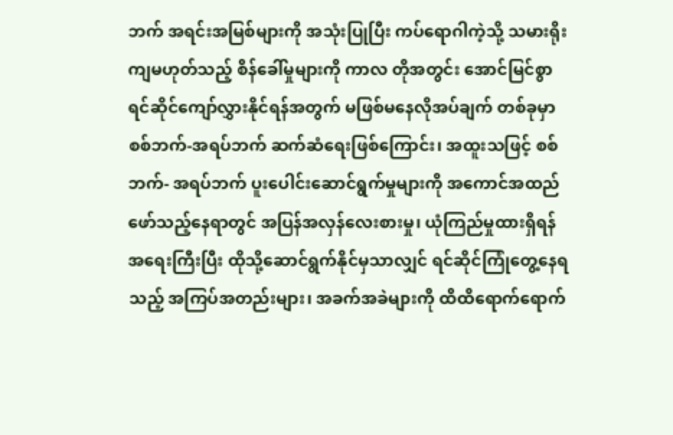ဘက် အရင်းအမြစ်များကို အသုံးပြုပြီး ကပ်ရောဂါကဲ့သို့ သမားရိုးကျမဟုတ်သည့် စိန်ခေါ်မှုများကို ကာလ တိုအတွင်း အောင်မြင်စွာ ရင်ဆိုင်ကျော်လွှားနိုင်ရန်အတွက် မဖြစ်မနေလိုအပ်ချက် တစ်ခုမှာ စစ်ဘက်-အရပ်ဘက် ဆက်ဆံရေးဖြစ်ကြောင်း၊ အထူးသဖြင့် စစ်ဘက်- အရပ်ဘက် ပူးပေါင်းဆောင်ရွက်မှုများကို အကောင်အထည်ဖော်သည့်နေရာတွင် အပြန်အလှန်လေးစားမှု၊ ယုံကြည်မှုထားရှိရန် အရေးကြီးပြီး ထိုသို့ဆောင်ရွက်နိုင်မှသာလျှင် ရင်ဆိုင်ကြုံတွေ့နေရသည့် အကြပ်အတည်းများ၊ အခက်အခဲများကို ထိထိရောက်ရောက်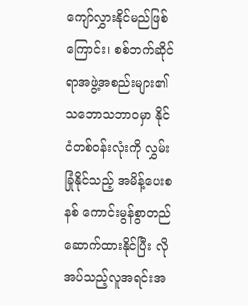ကျော်လွှားနိုင်မည်ဖြစ်ကြောင်း၊ စစ်ဘက်ဆိုင်ရာအဖွဲ့အစည်းများ၏ သဘောသဘာဝမှာ နိုင်ငံတစ်ဝန်းလုံးကို လွှမ်းခြုံနိုင်သည့် အမိန့်ပေးစနစ် ကောင်းမွန်စွာတည်ဆောက်ထားနိုင်ပြီး လိုအပ်သည့်လူအရင်းအ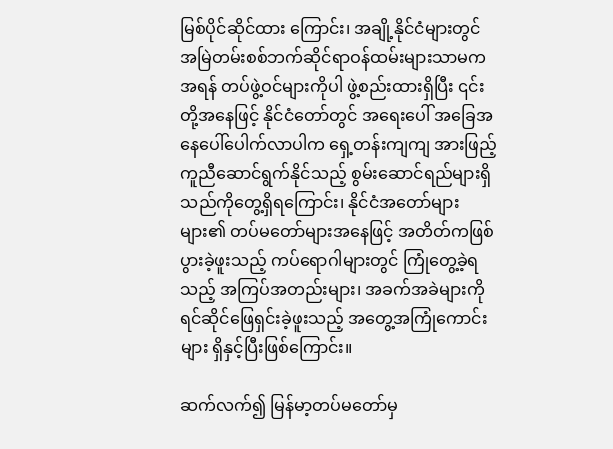မြစ်ပိုင်ဆိုင်ထား ကြောင်း၊ အချို့နိုင်ငံများတွင် အမြဲတမ်းစစ်ဘက်ဆိုင်ရာဝန်ထမ်းများသာမက အရန် တပ်ဖွဲ့ဝင်များကိုပါ ဖွဲ့စည်းထားရှိပြီး ၎င်းတို့အနေဖြင့် နိုင်ငံတော်တွင် အရေးပေါ် အခြေအနေပေါ်ပေါက်လာပါက ရှေ့တန်းကျကျ အားဖြည့်ကူညီဆောင်ရွက်နိုင်သည့် စွမ်းဆောင်ရည်များရှိသည်ကိုတွေ့ရှိရကြောင်း၊ နိုင်ငံအတော်များများ၏ တပ်မတော်များအနေဖြင့် အတိတ်ကဖြစ်ပွားခဲ့ဖူးသည့် ကပ်ရောဂါများတွင် ကြုံတွေ့ခဲ့ရသည့် အကြပ်အတည်းများ၊ အခက်အခဲများကို ရင်ဆိုင်ဖြေရှင်းခဲ့ဖူးသည့် အတွေ့အကြုံကောင်းများ ရှိနှင့်ပြီးဖြစ်ကြောင်း။

ဆက်လက်၍ မြန်မာ့တပ်မတော်မှ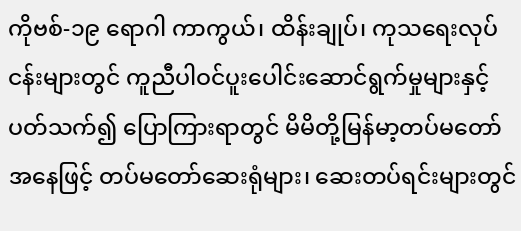ကိုဗစ်-၁၉ ရောဂါ ကာကွယ်၊ ထိန်းချုပ်၊ ကုသရေးလုပ်ငန်းများတွင် ကူညီပါဝင်ပူးပေါင်းဆောင်ရွက်မှုများနှင့်ပတ်သက်၍ ပြောကြားရာတွင် မိမိတို့မြန်မာ့တပ်မတော်အနေဖြင့် တပ်မတော်ဆေးရုံများ၊ ဆေးတပ်ရင်းများတွင်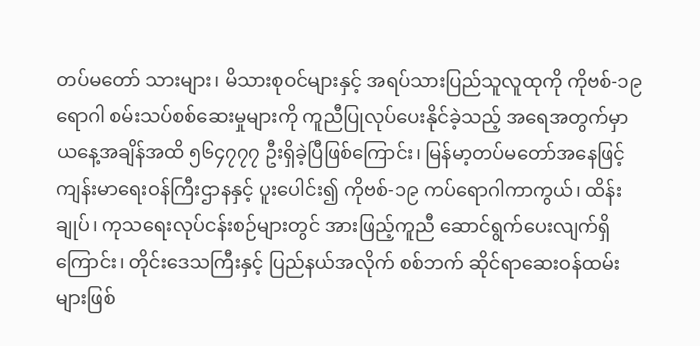တပ်မတော် သားများ၊ မိသားစုဝင်များနှင့် အရပ်သားပြည်သူလူထုကို ကိုဗစ်-၁၉ ရောဂါ စမ်းသပ်စစ်ဆေးမှုများကို ကူညီပြုလုပ်ပေးနိုင်ခဲ့သည့် အရေအတွက်မှာ ယနေ့အချိန်အထိ ၅၆၄၇၇၇ ဦးရှိခဲ့ပြီဖြစ်ကြောင်း၊ မြန်မာ့တပ်မတော်အနေဖြင့် ကျန်းမာရေးဝန်ကြီးဌာနနှင့် ပူးပေါင်း၍ ကိုဗစ်-၁၉ ကပ်ရောဂါကာကွယ်၊ ထိန်းချုပ်၊ ကုသရေးလုပ်ငန်းစဉ်များတွင် အားဖြည့်ကူညီ ဆောင်ရွက်ပေးလျက်ရှိကြောင်း၊ တိုင်းဒေသကြီးနှင့် ပြည်နယ်အလိုက် စစ်ဘက် ဆိုင်ရာဆေးဝန်ထမ်းများဖြစ်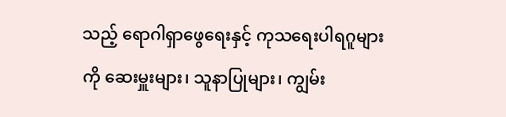သည့် ရောဂါရှာဖွေရေးနှင့် ကုသရေးပါရဂူများကို ဆေးမှူးများ၊ သူနာပြုများ၊ ကျွမ်း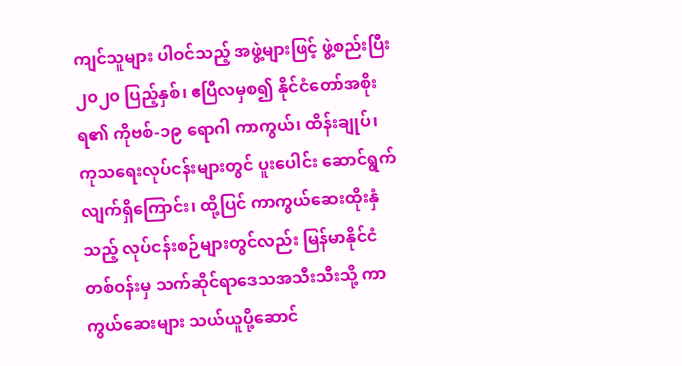ကျင်သူများ ပါဝင်သည့် အဖွဲ့များဖြင့် ဖွဲ့စည်းပြီး ၂၀၂၀ ပြည့်နှစ်၊ ဧပြီလမှစ၍ နိုင်ငံတော်အစိုးရ၏ ကိုဗစ်-၁၉ ရောဂါ ကာကွယ်၊ ထိန်းချုပ်၊ ကုသရေးလုပ်ငန်းများတွင် ပူးပေါင်း ဆောင်ရွက်လျက်ရှိကြောင်း၊ ထို့ပြင် ကာကွယ်ဆေးထိုးနှံသည့် လုပ်ငန်းစဉ်များတွင်လည်း မြန်မာနိုင်ငံတစ်ဝန်းမှ သက်ဆိုင်ရာဒေသအသီးသီးသို့ ကာကွယ်ဆေးများ သယ်ယူပို့ဆောင်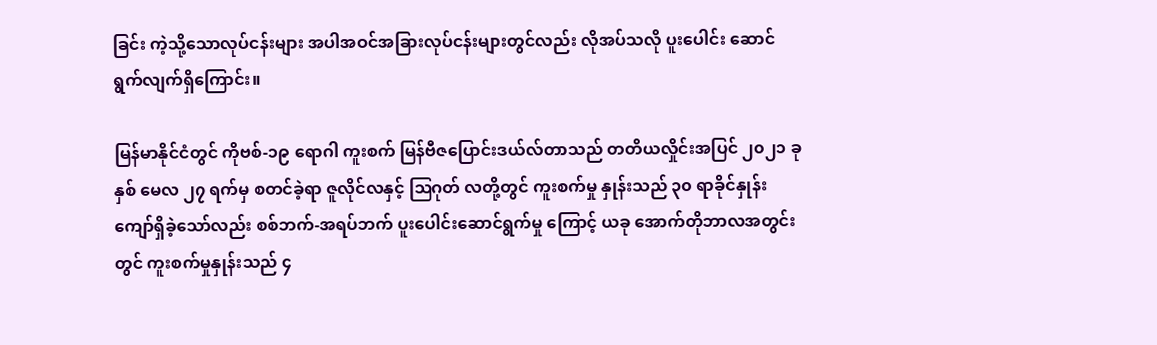ခြင်း ကဲ့သို့သောလုပ်ငန်းများ အပါအဝင်အခြားလုပ်ငန်းများတွင်လည်း လိုအပ်သလို ပူးပေါင်း ဆောင်ရွက်လျက်ရှိကြောင်း။

မြန်မာနိုင်ငံတွင် ကိုဗစ်-၁၉ ရောဂါ ကူးစက် မြန်ဗီဇပြောင်းဒယ်လ်တာသည် တတိယလှိုင်းအပြင် ၂၀၂၁ ခုနှစ် မေလ ၂၇ ရက်မှ စတင်ခဲ့ရာ ဇူလိုင်လနှင့် ဩဂုတ် လတို့တွင် ကူးစက်မှု နှုန်းသည် ၃၀ ရာခိုင်နှုန်း ကျော်ရှိခဲ့သော်လည်း စစ်ဘက်-အရပ်ဘက် ပူးပေါင်းဆောင်ရွက်မှု ကြောင့် ယခု အောက်တိုဘာလအတွင်းတွင် ကူးစက်မှုနှုန်းသည် ၄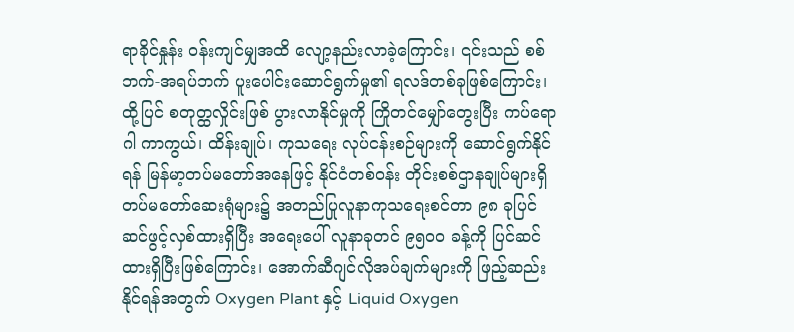ရာခိုင်နှုန်း ဝန်းကျင်မျှအထိ လျော့နည်းလာခဲ့ကြောင်း၊ ၎င်းသည် စစ်ဘက်-အရပ်ဘက် ပူးပေါင်းဆောင်ရွက်မှု၏ ရလဒ်တစ်ခုဖြစ်ကြောင်း၊ ထို့ပြင် စတုတ္ထလှိုင်းဖြစ် ပွားလာနိုင်မှုကို ကြိုတင်မျှော်တွေးပြီး ကပ်ရောဂါ ကာကွယ်၊ ထိန်းချုပ်၊ ကုသရေး လုပ်ငန်းစဉ်များကို ဆောင်ရွက်နိုင်ရန် မြန်မာ့တပ်မတော်အနေဖြင့် နိုင်ငံတစ်ဝန်း တိုင်းစစ်ဌာနချုပ်များရှိ တပ်မတော်ဆေးရုံများ၌ အတည်ပြုလူနာကုသရေးစင်တာ ၉၈ ခုပြင်ဆင်ဖွင့်လှစ်ထားရှိပြီး အရေးပေါ် လူနာခုတင် ၉၅၀၀ ခန့်ကို ပြင်ဆင်ထားရှိပြီးဖြစ်ကြောင်း၊ အောက်ဆီဂျင်လိုအပ်ချက်များကို ဖြည့်ဆည်းနိုင်ရန်အတွက် Oxygen Plant နှင့် Liquid Oxygen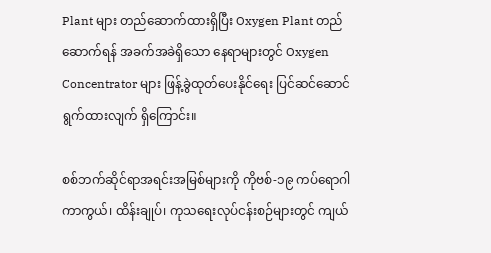Plant များ တည်ဆောက်ထားရှိပြီး Oxygen Plant တည်ဆောက်ရန် အခက်အခဲရှိသော နေရာများတွင် Oxygen Concentrator များ ဖြန့်ခွဲထုတ်ပေးနိုင်ရေး ပြင်ဆင်ဆောင်ရွက်ထားလျက် ရှိကြောင်း။

စစ်ဘက်ဆိုင်ရာအရင်းအမြစ်များကို ကိုဗစ်-၁၉ ကပ်ရောဂါ ကာကွယ်၊ ထိန်းချုပ်၊ ကုသရေးလုပ်ငန်းစဉ်များတွင် ကျယ်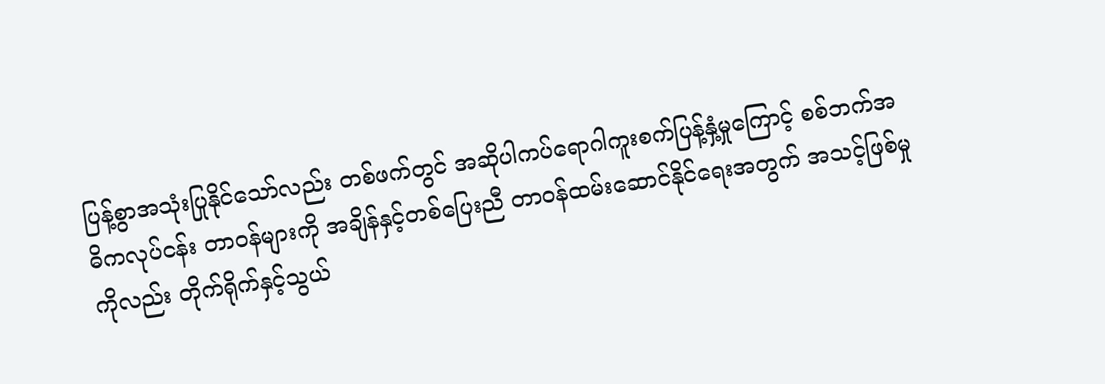ပြန့်စွာအသုံးပြုနိုင်သော်လည်း တစ်ဖက်တွင် အဆိုပါကပ်ရောဂါကူးစက်ပြန့်နှံ့မှုကြောင့် စစ်ဘက်အဓိကလုပ်ငန်း တာဝန်များကို အချိန်နှင့်တစ်ပြေးညီ တာဝန်ထမ်းဆောင်နိုင်ရေးအတွက် အသင့်ဖြစ်မှုကိုလည်း တိုက်ရိုက်နှင့်သွယ်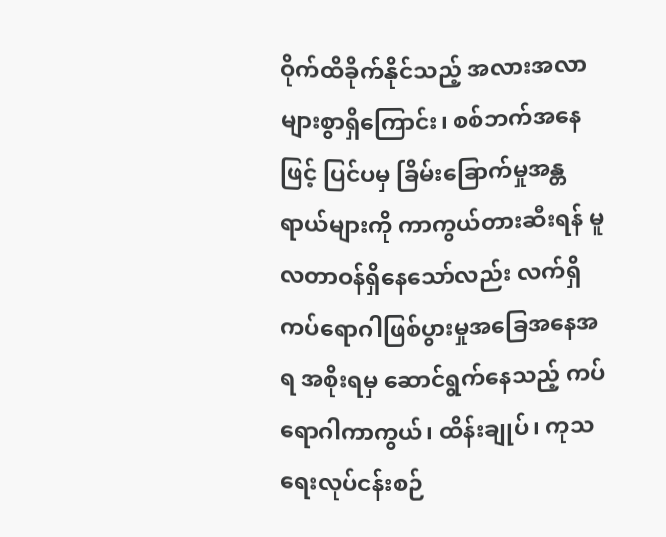ဝိုက်ထိခိုက်နိုင်သည့် အလားအလာများစွာရှိကြောင်း၊ စစ်ဘက်အနေဖြင့် ပြင်ပမှ ခြိမ်းခြောက်မှုအန္တရာယ်များကို ကာကွယ်တားဆီးရန် မူလတာဝန်ရှိနေသော်လည်း လက်ရှိကပ်ရောဂါဖြစ်ပွားမှုအခြေအနေအရ အစိုးရမှ ဆောင်ရွက်နေသည့် ကပ်ရောဂါကာကွယ်၊ ထိန်းချုပ်၊ ကုသရေးလုပ်ငန်းစဉ်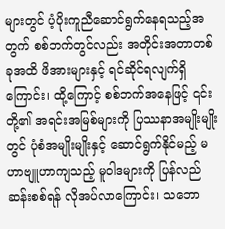များတွင် ပံ့ပိုးကူညီဆောင်ရွက်နေရသည့်အတွက် စစ်ဘက်တွင်လည်း အတိုင်းအတာတစ်ခုအထိ ဖိအားများနှင့် ရင်ဆိုင်ရလျက်ရှိကြောင်း၊ ထို့ကြောင့် စစ်ဘက်အနေဖြင့် ၎င်းတို့၏ အရင်းအမြစ်များကို ပြဿနာအမျိုးမျိုးတွင် ပုံစံအမျိုးမျိုးနှင့် ဆောင်ရွက်နိုင်မည့် မဟာဗျူဟာကျသည့် မူဝါဒများကို ပြန်လည်ဆန်းစစ်ရန် လိုအပ်လာကြောင်း၊ သဘော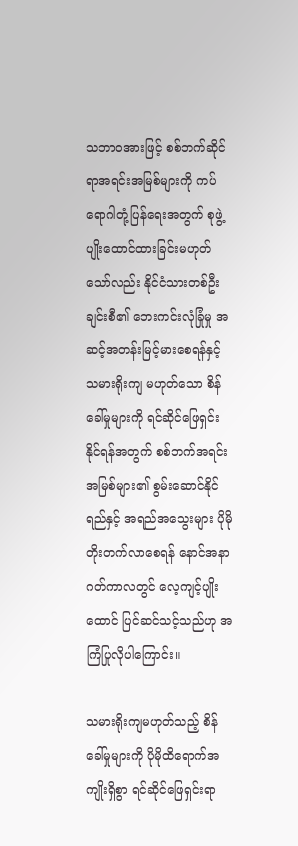သဘာဝအားဖြင့် စစ်ဘက်ဆိုင်ရာအရင်းအမြစ်များကို ကပ်ရောဂါတုံ့ပြန်ရေးအတွက် စုဖွဲ့ပျိုးထောင်ထားခြင်းမဟုတ်သော်လည်း နိုင်ငံသားတစ်ဦးချင်းစီ၏ ဘေးကင်းလုံခြုံမှု အဆင့်အတန်းမြင့်မားစေရန်နှင့် သမားရိုးကျ မဟုတ်သော စိန်ခေါ်မှုများကို ရင်ဆိုင်ဖြေရှင်းနိုင်ရန်အတွက် စစ်ဘက်အရင်း အမြစ်များ၏ စွမ်းဆောင်နိုင်ရည်နှင့် အရည်အသွေးများ ပိုမိုတိုးတက်လာစေရန် နောင်အနာဂတ်ကာလတွင် လေ့ကျင့်ပျိုးထောင် ပြင်ဆင်သင့်သည်ဟု အကြံပြုလိုပါကြောင်း။

သမားရိုးကျမဟုတ်သည့် စိန်ခေါ်မှုများကို ပိုမိုထိရောက်အကျိုးရှိစွာ ရင်ဆိုင်ဖြေရှင်းရာ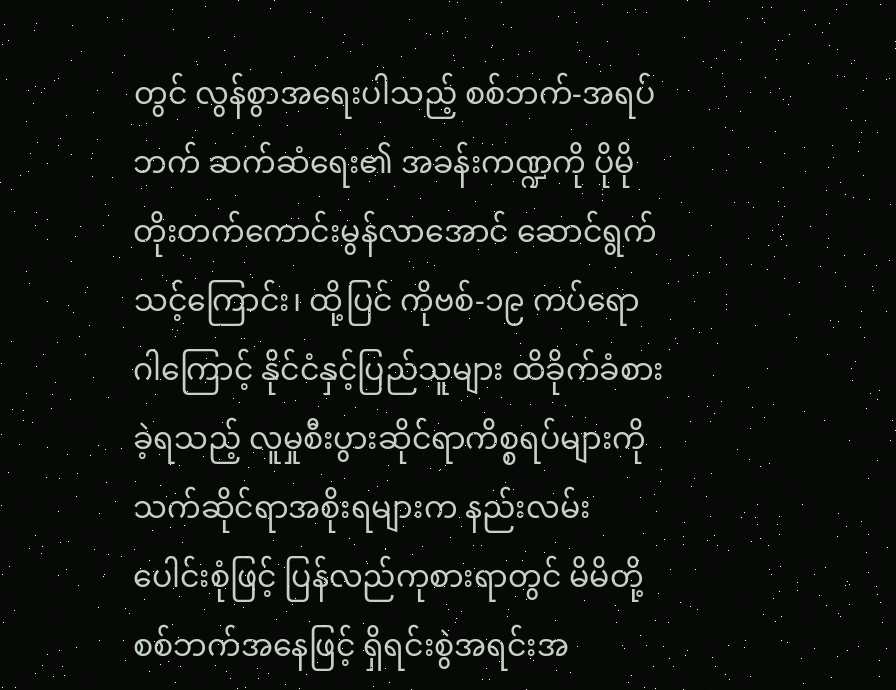တွင် လွန်စွာအရေးပါသည့် စစ်ဘက်-အရပ်ဘက် ဆက်ဆံရေး၏ အခန်းကဏ္ဍကို ပိုမိုတိုးတက်ကောင်းမွန်လာအောင် ဆောင်ရွက်သင့်ကြောင်း၊ ထို့ပြင် ကိုဗစ်-၁၉ ကပ်ရောဂါကြောင့် နိုင်ငံနှင့်ပြည်သူများ ထိခိုက်ခံစားခဲ့ရသည့် လူမှုစီးပွားဆိုင်ရာကိစ္စရပ်များကို သက်ဆိုင်ရာအစိုးရများက နည်းလမ်းပေါင်းစုံဖြင့် ပြန်လည်ကုစားရာတွင် မိမိတို့စစ်ဘက်အနေဖြင့် ရှိရင်းစွဲအရင်းအ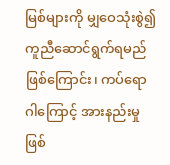မြစ်များကို မျှဝေသုံးစွဲ၍ ကူညီဆောင်ရွက်ရမည်ဖြစ်ကြောင်း၊ ကပ်ရောဂါကြောင့် အားနည်းမှု ဖြစ်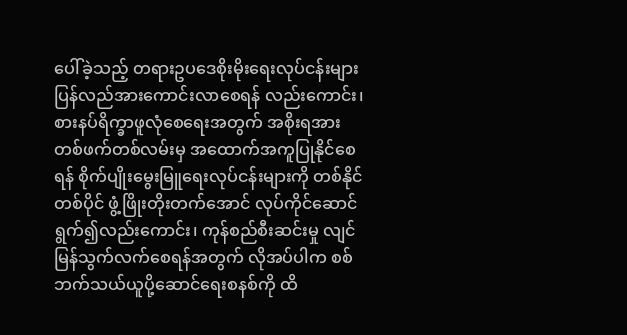ပေါ်ခဲ့သည့် တရားဥပဒေစိုးမိုးရေးလုပ်ငန်းများ ပြန်လည်အားကောင်းလာစေရန် လည်းကောင်း၊ စားနပ်ရိက္ခာဖူလုံစေရေးအတွက် အစိုးရအား တစ်ဖက်တစ်လမ်းမှ အထောက်အကူပြုနိုင်စေရန် စိုက်ပျိုးမွေးမြူရေးလုပ်ငန်းများကို တစ်နိုင်တစ်ပိုင် ဖွံ့ဖြိုးတိုးတက်အောင် လုပ်ကိုင်ဆောင်ရွက်၍လည်းကောင်း၊ ကုန်စည်စီးဆင်းမှု လျင်မြန်သွက်လက်စေရန်အတွက် လိုအပ်ပါက စစ်ဘက်သယ်ယူပို့ဆောင်ရေးစနစ်ကို ထိ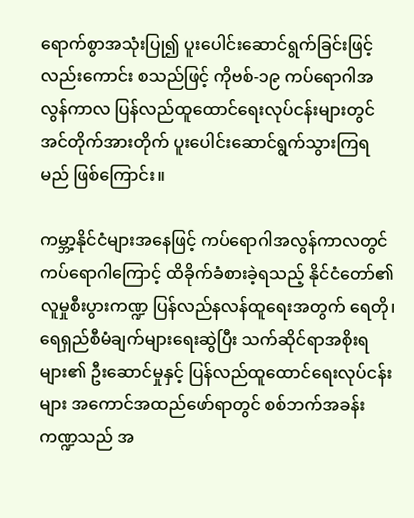ရောက်စွာအသုံးပြု၍ ပူးပေါင်းဆောင်ရွက်ခြင်းဖြင့် လည်းကောင်း စသည်ဖြင့် ကိုဗစ်-၁၉ ကပ်ရောဂါအလွန်ကာလ ပြန်လည်ထူထောင်ရေးလုပ်ငန်းများတွင် အင်တိုက်အားတိုက် ပူးပေါင်းဆောင်ရွက်သွားကြရမည် ဖြစ်ကြောင်း။

ကမ္ဘာ့နိုင်ငံများအနေဖြင့် ကပ်ရောဂါအလွန်ကာလတွင် ကပ်ရောဂါကြောင့် ထိခိုက်ခံစားခဲ့ရသည့် နိုင်ငံတော်၏ လူမှုစီးပွားကဏ္ဍ ပြန်လည်နလန်ထူရေးအတွက် ရေတို၊ ရေရှည်စီမံချက်များရေးဆွဲပြီး သက်ဆိုင်ရာအစိုးရများ၏ ဦးဆောင်မှုနှင့် ပြန်လည်ထူထောင်ရေးလုပ်ငန်းများ အကောင်အထည်ဖော်ရာတွင် စစ်ဘက်အခန်းကဏ္ဍသည် အ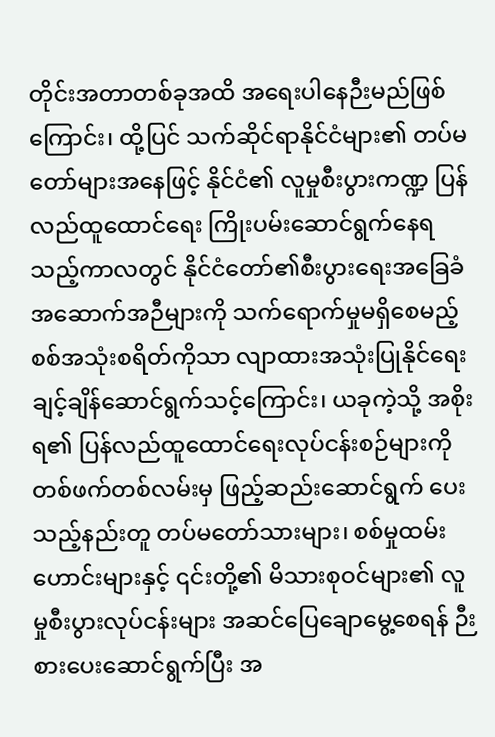တိုင်းအတာတစ်ခုအထိ အရေးပါနေဉီးမည်ဖြစ်ကြောင်း၊ ထို့ပြင် သက်ဆိုင်ရာနိုင်ငံများ၏ တပ်မတော်များအနေဖြင့် နိုင်ငံ၏ လူမှုစီးပွားကဏ္ဍ ပြန်လည်ထူထောင်ရေး ကြိုးပမ်းဆောင်ရွက်နေရသည့်ကာလတွင် နိုင်ငံတော်၏စီးပွားရေးအခြေခံ အဆောက်အဉီများကို သက်ရောက်မှုမရှိစေမည့် စစ်အသုံးစရိတ်ကိုသာ လျာထားအသုံးပြုနိုင်ရေး ချင့်ချိန်ဆောင်ရွက်သင့်ကြောင်း၊ ယခုကဲ့သို့ အစိုးရ၏ ပြန်လည်ထူထောင်ရေးလုပ်ငန်းစဉ်များကို တစ်ဖက်တစ်လမ်းမှ ဖြည့်ဆည်းဆောင်ရွက် ပေးသည့်နည်းတူ တပ်မတော်သားများ၊ စစ်မှုထမ်းဟောင်းများနှင့် ၎င်းတို့၏ မိသားစုဝင်များ၏ လူမှုစီးပွားလုပ်ငန်းများ အဆင်ပြေချောမွေ့စေရန် ဉီးစားပေးဆောင်ရွက်ပြီး အ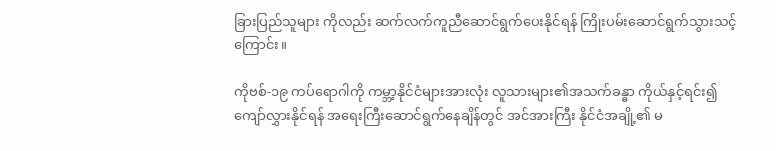ခြားပြည်သူများ ကိုလည်း ဆက်လက်ကူညီဆောင်ရွက်ပေးနိုင်ရန် ကြိုးပမ်းဆောင်ရွက်သွားသင့်ကြောင်း။

ကိုဗစ်-၁၉ ကပ်ရောဂါကို ကမ္ဘာ့နိုင်ငံများအားလုံး လူသားများ၏အသက်ခန္ဓာ ကိုယ်နှင့်ရင်း၍ ကျော်လွှားနိုင်ရန် အရေးကြီးဆောင်ရွက်နေချိန်တွင် အင်အားကြီး နိုင်ငံအချို့၏ မ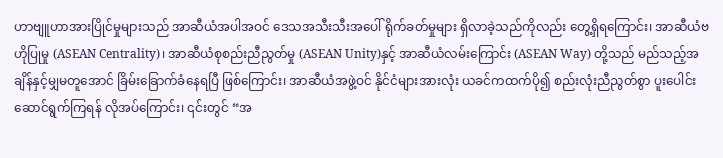ဟာဗျူဟာအားပြိုင်မှုများသည် အာဆီယံအပါအဝင် ဒေသအသီးသီးအပေါ် ရိုက်ခတ်မှုများ ရှိလာခဲ့သည်ကိုလည်း တွေ့ရှိရကြောင်း၊ အာဆီယံဗဟိုပြုမှု (ASEAN Centrality)၊ အာဆီယံစုစည်းညီညွတ်မှု (ASEAN Unity)နှင့် အာဆီယံလမ်းကြောင်း (ASEAN Way) တို့သည် မည်သည့်အချိန်နှင့်မျှမတူအောင် ခြိမ်းခြောက်ခံနေရပြီ ဖြစ်ကြောင်း၊ အာဆီယံအဖွဲ့ဝင် နိုင်ငံများအားလုံး ယခင်ကထက်ပို၍ စည်းလုံးညီညွတ်စွာ ပူးပေါင်းဆောင်ရွက်ကြရန် လိုအပ်ကြောင်း၊ ၎င်းတွင် “အ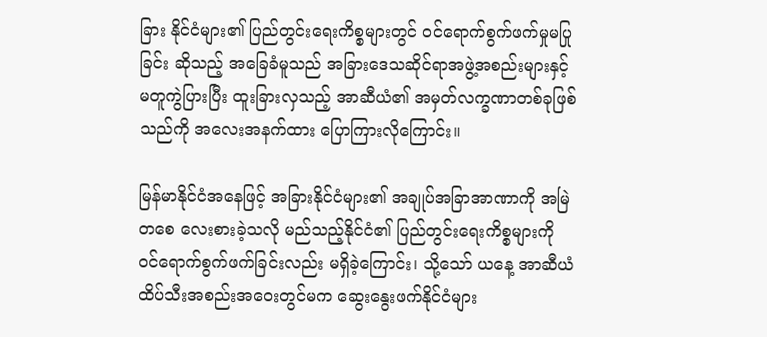ခြား နိုင်ငံများ၏ ပြည်တွင်းရေးကိစ္စများတွင် ဝင်ရောက်စွက်ဖက်မှုမပြုခြင်း ဆိုသည့် အခြေခံမူသည် အခြားဒေသဆိုင်ရာအဖွဲ့အစည်းများနှင့် မတူကွဲပြားပြီး ထူးခြားလှသည့် အာဆီယံ၏ အမှတ်လက္ခဏာတစ်ခုဖြစ်သည်ကို အလေးအနက်ထား ပြောကြားလိုကြောင်း။

မြန်မာနိုင်ငံအနေဖြင့် အခြားနိုင်ငံများ၏ အချုပ်အခြာအာဏာကို အမြဲတစေ လေးစားခဲ့သလို မည်သည့်နိုင်ငံ၏ ပြည်တွင်းရေးကိစ္စများကို ဝင်ရောက်စွက်ဖက်ခြင်းလည်း မရှိခဲ့ကြောင်း၊ သို့သော် ယနေ့ အာဆီယံထိပ်သီးအစည်းအဝေးတွင်မက ဆွေးနွေးဖက်နိုင်ငံများ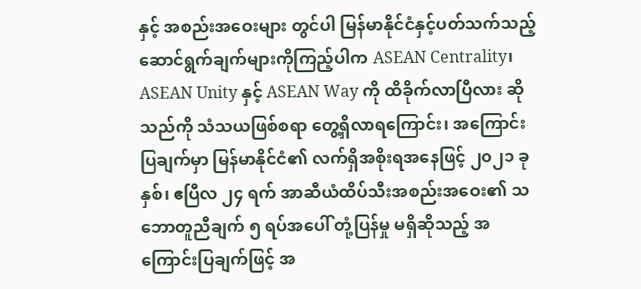နှင့် အစည်းအဝေးများ တွင်ပါ မြန်မာနိုင်ငံနှင့်ပတ်သက်သည့် ဆောင်ရွက်ချက်များကိုကြည့်ပါက ASEAN Centrality၊ ASEAN Unity နှင့် ASEAN Way ကို ထိခိုက်လာပြီလား ဆိုသည်ကို သံသယဖြစ်စရာ တွေ့ရှိလာရကြောင်း၊ အကြောင်းပြချက်မှာ မြန်မာနိုင်ငံ၏ လက်ရှိအစိုးရအနေဖြင့် ၂၀၂၁ ခုနှစ်၊ ဧပြီလ ၂၄ ရက် အာဆီယံထိပ်သီးအစည်းအဝေး၏ သဘောတူညီချက် ၅ ရပ်အပေါ် တုံ့ပြန်မှု မရှိဆိုသည့် အကြောင်းပြချက်ဖြင့် အ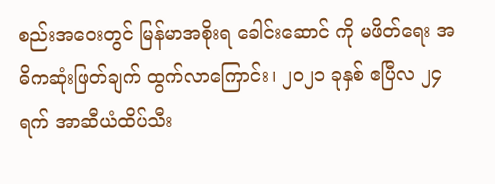စည်းအဝေးတွင် မြန်မာအစိုးရ ခေါင်းဆောင် ကို မဖိတ်ရေး အဓိကဆုံးဖြတ်ချက် ထွက်လာကြောင်း၊ ၂၀၂၁ ခုနှစ် ဧပြီလ ၂၄ ရက် အာဆီယံထိပ်သီး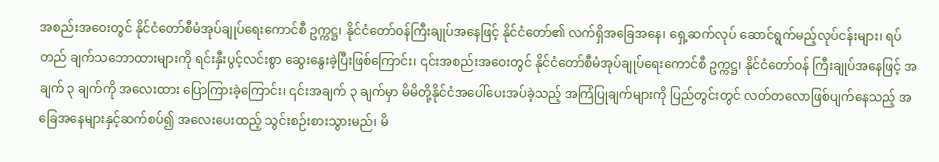အစည်းအဝေးတွင် နိုင်ငံတော်စီမံအုပ်ချုပ်ရေးကောင်စီ ဥက္ကဋ္ဌ၊ နိုင်ငံတော်ဝန်ကြီးချုပ်အနေဖြင့် နိုင်ငံတော်၏ လက်ရှိအခြေအနေ၊ ရှေ့ဆက်လုပ် ဆောင်ရွက်မည့်လုပ်ငန်းများ၊ ရပ်တည် ချက်သဘောထားများကို ရင်းနှီးပွင့်လင်းစွာ ဆွေးနွေးခဲ့ပြီးဖြစ်ကြောင်း၊ ၎င်းအစည်းအဝေးတွင် နိုင်ငံတော်စီမံအုပ်ချုပ်ရေးကောင်စီ ဥက္ကဋ္ဌ၊ နိုင်ငံတော်ဝန် ကြီးချုပ်အနေဖြင့် အချက် ၃ ချက်ကို အလေးထား ပြောကြားခဲ့ကြောင်း၊ ၎င်းအချက် ၃ ချက်မှာ မိမိတို့နိုင်ငံအပေါ်ပေးအပ်ခဲ့သည့် အကြံပြုချက်များကို ပြည်တွင်းတွင် လတ်တလောဖြစ်ပျက်နေသည့် အခြေအနေများနှင့်ဆက်စပ်၍ အလေးပေးထည့် သွင်းစဉ်းစားသွားမည်၊ မိ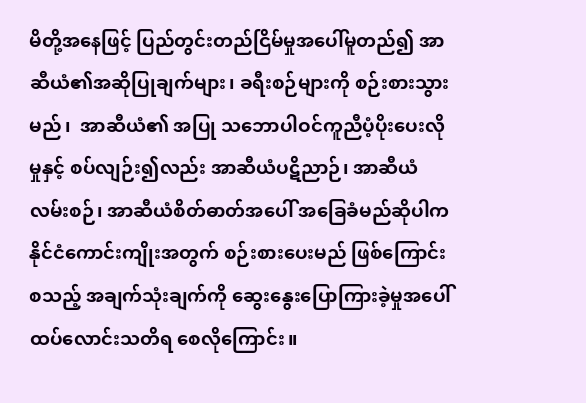မိတို့အနေဖြင့် ပြည်တွင်းတည်ငြိမ်မှုအပေါ်မူတည်၍ အာဆီယံ၏အဆိုပြုချက်များ၊ ခရီးစဉ်များကို စဉ်းစားသွားမည်၊  အာဆီယံ၏ အပြု သဘောပါဝင်ကူညီပံ့ပိုးပေးလိုမှုနှင့် စပ်လျဉ်း၍လည်း အာဆီယံပဋိညာဉ်၊ အာဆီယံ လမ်းစဉ်၊ အာဆီယံစိတ်ဓာတ်အပေါ် အခြေခံမည်ဆိုပါက နိုင်ငံကောင်းကျိုးအတွက် စဉ်းစားပေးမည် ဖြစ်ကြောင်း စသည့် အချက်သုံးချက်ကို ဆွေးနွေးပြောကြားခဲ့မှုအပေါ် ထပ်လောင်းသတိရ စေလိုကြောင်း။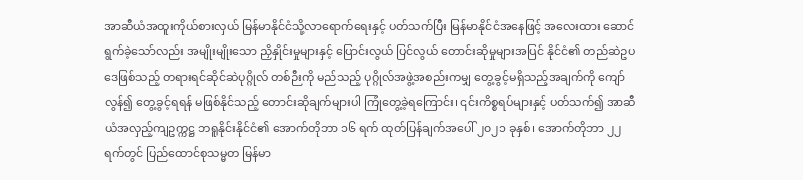အာဆီယံအထူးကိုယ်စားလှယ် မြန်မာနိုင်ငံသို့လာရောက်ရေးနှင့် ပတ်သက်ပြီး မြန်မာနိုင်ငံအနေဖြင့် အလေးထား ဆောင်ရွက်ခဲ့သော်လည်း အမျိုးမျိုးသော ညှိနှိုင်းမှုများနှင့် ပြောင်းလွယ် ပြင်လွယ် တောင်းဆိုမှုများအပြင် နိုင်ငံ၏ တည်ဆဲဥပဒေဖြစ်သည့် တရားရင်ဆိုင်ဆဲပုဂ္ဂိုလ် တစ်ဉီးကို မည်သည့် ပုဂ္ဂိုလ်အဖွဲ့အစည်းကမျှ တွေ့ခွင့်မရှိသည့်အချက်ကို ကျော်လွန်၍ တွေ့ခွင့်ရရန် မဖြစ်နိုင်သည့် တောင်းဆိုချက်များပါ ကြုံတွေ့ခဲ့ရကြောင်း၊ ၎င်းကိစ္စရပ်များနှင့် ပတ်သက်၍ အာဆီယံအလှည့်ကျဥက္ကဋ္ဌ ဘရူနိုင်းနိုင်ငံ၏ အောက်တိုဘာ ၁၆ ရက် ထုတ်ပြန်ချက်အပေါ် ၂၀၂၁ ခုနှစ်၊ အောက်တိုဘာ ၂၂ ရက်တွင် ပြည်ထောင်စုသမ္မတ မြန်မာ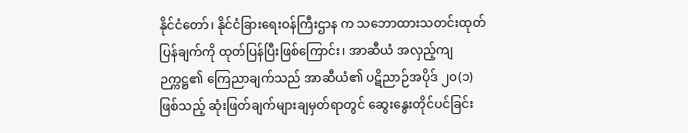နိုင်ငံတော်၊ နိုင်ငံခြားရေးဝန်ကြီးဌာန က သဘောထားသတင်းထုတ်ပြန်ချက်ကို ထုတ်ပြန်ပြီးဖြစ်ကြောင်း၊ အာဆီယံ အလှည့်ကျဉက္ကဋ္ဌ၏ ကြေညာချက်သည် အာဆီယံ၏ ပဋိညာဉ်အပိုဒ် ၂၀(၁) ဖြစ်သည့် ဆုံးဖြတ်ချက်များချမှတ်ရာတွင် ဆွေးနွေးတိုင်ပင်ခြင်း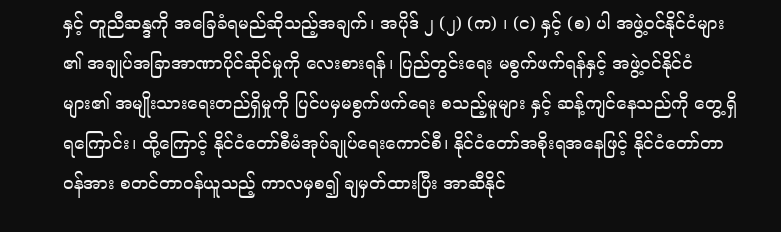နှင့် တူညီဆန္ဒကို အခြေခံရမည်ဆိုသည့်အချက်၊ အပိုဒ် ၂ (၂) (က) ၊ (င) နှင့် (စ) ပါ အဖွဲ့ဝင်နိုင်ငံများ ၏ အချုပ်အခြာအာဏာပိုင်ဆိုင်မှုကို လေးစားရန်၊ ပြည်တွင်းရေး မစွက်ဖက်ရန်နှင့် အဖွဲ့ဝင်နိုင်ငံများ၏ အမျိုးသားရေးတည်ရှိမှုကို ပြင်ပမှမစွက်ဖက်ရေး စသည့်မူများ နှင့် ဆန့်ကျင်နေသည်ကို တွေ့ရှိရကြောင်း၊ ထို့ကြောင့် နိုင်ငံတော်စီမံအုပ်ချုပ်ရေးကောင်စီ၊ နိုင်ငံတော်အစိုးရအနေဖြင့် နိုင်ငံတော်တာဝန်အား စတင်တာဝန်ယူသည့် ကာလမှစ၍ ချမှတ်ထားပြီး အာဆီနိုင်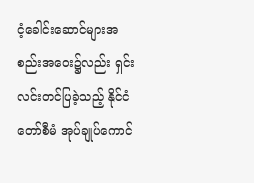ငံ့ခေါင်းဆောင်များအစည်းအဝေး၌လည်း ရှင်းလင်းတင်ပြခဲ့သည့် နိုင်ငံတော်စီမံ အုပ်ချုပ်ကောင်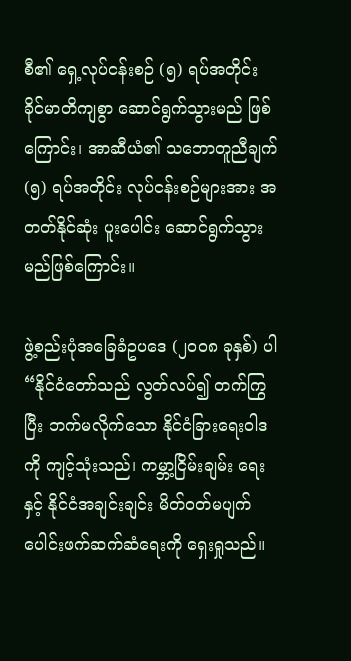စီ၏ ရှေ့လုပ်ငန်းစဉ် (၅) ရပ်အတိုင်း ခိုင်မာတိကျစွာ ဆောင်ရွက်သွားမည် ဖြစ်ကြောင်း၊ အာဆီယံ၏ သဘောတူညီချက် (၅) ရပ်အတိုင်း လုပ်ငန်းစဉ်များအား အတတ်နိုင်ဆုံး ပူးပေါင်း ဆောင်ရွက်သွားမည်ဖြစ်ကြောင်း။

ဖွဲ့စည်းပုံအခြေခံဥပဒေ (၂၀၀၈ ခုနှစ်) ပါ “နိုင်ငံတော်သည် လွတ်လပ်၍ တက်ကြွပြီး ဘက်မလိုက်သော နိုင်ငံခြားရေးဝါဒကို ကျင့်သုံးသည်၊ ကမ္ဘာ့ငြိမ်းချမ်း ရေးနှင့် နိုင်ငံအချင်းချင်း မိတ်ဝတ်မပျက် ပေါင်းဖက်ဆက်ဆံရေးကို ရှေးရှုသည်။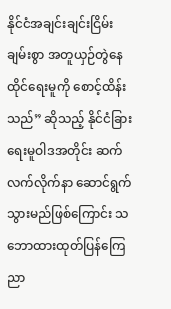နိုင်ငံအချင်းချင်းငြိမ်းချမ်းစွာ အတူယှဉ်တွဲနေထိုင်ရေးမူကို စောင့်ထိန်းသည်” ဆိုသည့် နိုင်ငံခြားရေးမူဝါဒအတိုင်း ဆက်လက်လိုက်နာ ဆောင်ရွက်သွားမည်ဖြစ်ကြောင်း သဘောထားထုတ်ပြန်ကြေညာ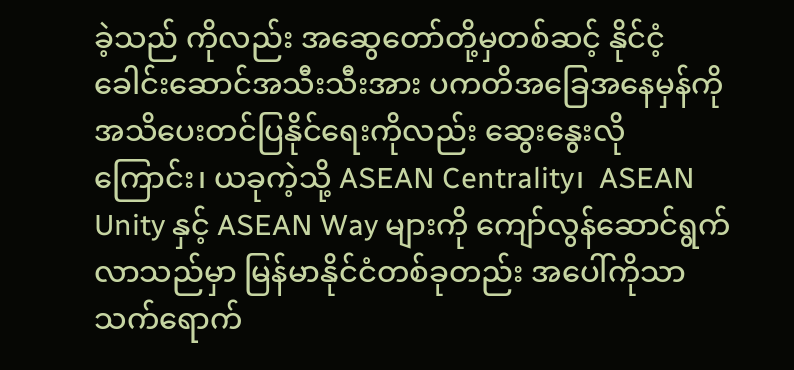ခဲ့သည် ကိုလည်း အဆွေတော်တို့မှတစ်ဆင့် နိုင်ငံ့ခေါင်းဆောင်အသီးသီးအား ပကတိအခြေအနေမှန်ကို အသိပေးတင်ပြနိုင်ရေးကိုလည်း ဆွေးနွေးလိုကြောင်း၊ ယခုကဲ့သို့ ASEAN Centrality၊  ASEAN Unity နှင့် ASEAN Way များကို ကျော်လွန်ဆောင်ရွက်လာသည်မှာ မြန်မာနိုင်ငံတစ်ခုတည်း အပေါ်ကိုသာ သက်ရောက်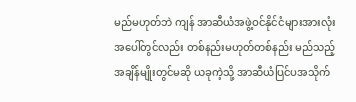မည်မဟုတ်ဘဲ ကျန် အာဆီယံအဖွဲ့ဝင်နိုင်ငံများအားလုံးအပေါ်တွင်လည်း တစ်နည်းမဟုတ်တစ်နည်း မည်သည့်အချိန်မျိုးတွင်မဆို ယခုကဲ့သို့ အာဆီယံပြင်ပအသိုက်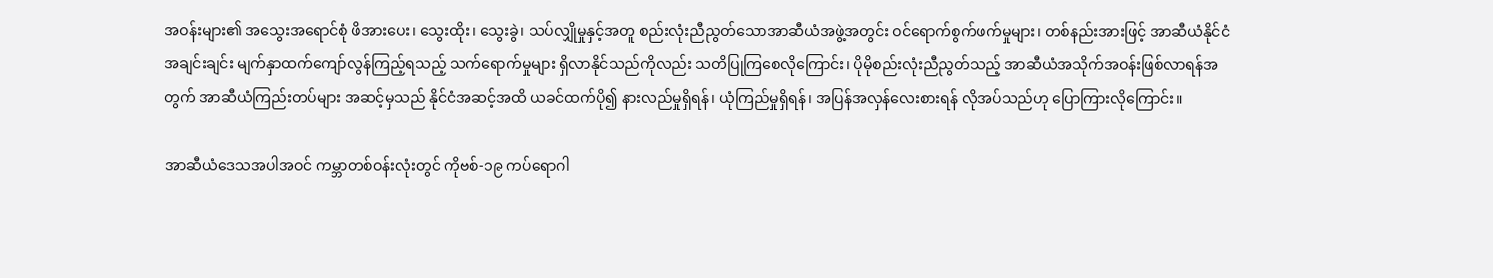အဝန်းများ၏ အသွေးအရောင်စုံ ဖိအားပေး၊ သွေးထိုး၊ သွေးခွဲ၊ သပ်လျှိုမှုနှင့်အတူ စည်းလုံးညီညွတ်သောအာဆီယံအဖွဲ့အတွင်း ဝင်ရောက်စွက်ဖက်မှုများ၊ တစ်နည်းအားဖြင့် အာဆီယံနိုင်ငံအချင်းချင်း မျက်နှာထက်ကျော်လွန်ကြည့်ရသည့် သက်ရောက်မှုများ ရှိလာနိုင်သည်ကိုလည်း သတိပြုကြစေလိုကြောင်း၊ ပိုမိုစည်းလုံးညီညွတ်သည့် အာဆီယံအသိုက်အဝန်းဖြစ်လာရန်အတွက် အာဆီယံကြည်းတပ်များ အဆင့်မှသည် နိုင်ငံအဆင့်အထိ ယခင်ထက်ပို၍ နားလည်မှုရှိရန်၊ ယုံကြည်မှုရှိရန်၊ အပြန်အလှန်လေးစားရန် လိုအပ်သည်ဟု ပြောကြားလိုကြောင်း။

အာဆီယံဒေသအပါအဝင် ကမ္ဘာတစ်ဝန်းလုံးတွင် ကိုဗစ်-၁၉ ကပ်ရောဂါ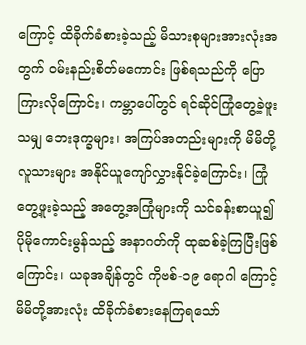ကြောင့် ထိခိုက်ခံစားခဲ့သည့် မိသားစုများအားလုံးအတွက် ဝမ်းနည်းစိတ်မကောင်း ဖြစ်ရသည်ကို ပြောကြားလိုကြောင်း၊ ကမ္ဘာပေါ်တွင် ရင်ဆိုင်ကြုံတွေ့ခဲ့ဖူးသမျှ ဘေးဒုက္ခများ၊ အကြပ်အတည်းများကို မိမိတို့လူသားများ အနိုင်ယူကျော်လွှားနိုင်ခဲ့ကြောင်း၊ ကြုံတွေ့ဖူးခဲ့သည့် အတွေ့အကြုံများကို သင်ခန်းစာယူ၍ ပိုမိုကောင်းမွန်သည့် အနာဂတ်ကို ထုဆစ်ခဲ့ကြပြီးဖြစ်ကြောင်း၊ ယခုအချိန်တွင် ကိုဗစ်-၁၉ ရောဂါ ကြောင့် မိမိတို့အားလုံး ထိခိုက်ခံစားနေကြရသော်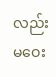လည်း မဝေး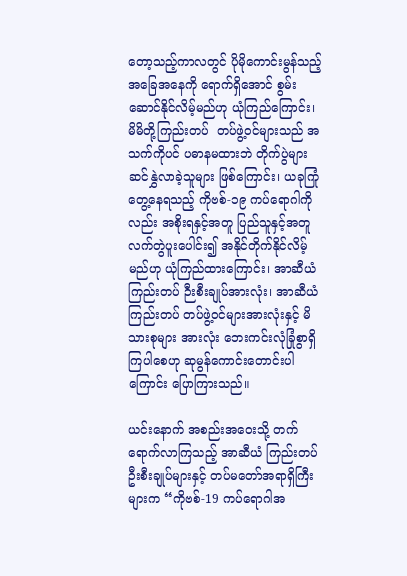တော့သည့်ကာလတွင် ပိုမိုကောင်းမွန်သည့်အခြေအနေကို ရောက်ရှိအောင် စွမ်းဆောင်နိုင်လိမ့်မည်ဟု ယုံကြည်ကြောင်း၊ မိမိတို့ကြည်းတပ်  တပ်ဖွဲ့ဝင်များသည် အသက်ကိုပင် ပဓာနမထားဘဲ တိုက်ပွဲများဆင်နွှဲလာခဲ့သူများ ဖြစ်ကြောင်း၊ ယခုကြုံတွေ့နေရသည့် ကိုဗစ်-၁၉ ကပ်ရောဂါကိုလည်း အစိုးရနှင့်အတူ ပြည်သူနှင့်အတူ လက်တွဲပူးပေါင်း၍ အနိုင်တိုက်နိုင်လိမ့်မည်ဟု ယုံကြည်ထားကြောင်း၊ အာဆီယံကြည်းတပ် ဉီးစီးချုပ်အားလုံး၊ အာဆီယံကြည်းတပ် တပ်ဖွဲ့ဝင်များအားလုံးနှင့် မိသားစုများ အားလုံး ဘေးကင်းလုံခြုံစွာရှိကြပါစေဟု ဆုမွန်ကောင်းတောင်းပါကြောင်း ပြောကြားသည်။

ယင်းနောက် အစည်းအဝေးသို့ တက်ရောက်လာကြသည့် အာဆီယံ ကြည်းတပ်ဦးစီးချုပ်များနှင့် တပ်မတော်အရာရှိကြီးများက “ကိုဗစ်-19 ကပ်ရောဂါအ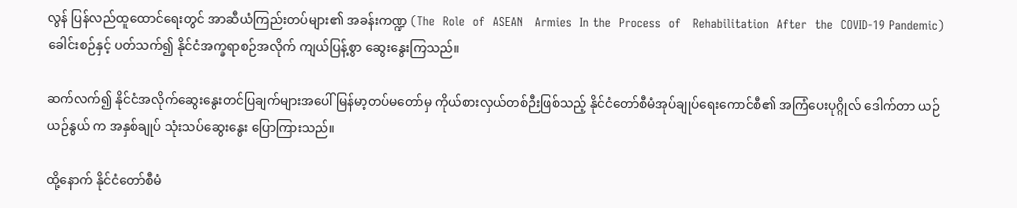လွန် ပြန်လည်ထူထောင်ရေးတွင် အာဆီယံကြည်းတပ်များ၏ အခန်းကဏ္ဍ (The  Role  of  ASEAN   Armies  In the  Process  of   Rehabilitation  After  the  COVID-19 Pandemic) ခေါင်းစဉ်နှင့် ပတ်သက်၍ နိုင်ငံအက္ခရာစဉ်အလိုက် ကျယ်ပြန့်စွာ ဆွေးနွေးကြသည်။

ဆက်လက်၍ နိုင်ငံအလိုက်ဆွေးနွေးတင်ပြချက်များအပေါ် မြန်မာ့တပ်မတော်မှ ကိုယ်စားလှယ်တစ်ဉီးဖြစ်သည့် နိုင်ငံတော်စီမံအုပ်ချုပ်ရေးကောင်စီ၏ အကြံပေးပုဂ္ဂိုလ် ဒေါက်တာ ယဉ်ယဉ်နွယ် က အနှစ်ချုပ် သုံးသပ်ဆွေးနွေး ပြောကြားသည်။

ထို့နောက် နိုင်ငံတော်စီမံ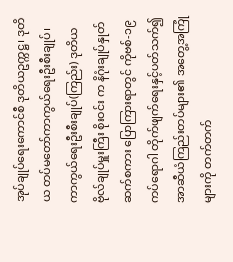အုပ်ချုပ်ရေးကောင်စီ ဒုတိယဥက္ကဋ္ဌ၊ ဒုတိယ တပ်မတော်ကာကွယ်ရေးဦးစီးချုပ်၊ ကာကွယ်ရေးဦးစီးချုပ်(ကြည်း) ဒုတိယ ဗိုလ်ချုပ်မှူးကြီး စိုးဝင်း က နိဂုံးချုပ်နှုတ်ဆက်စကား ပြောကြားရာတွင် ကိုဗစ်-၁၉ ကပ်ရောဂါ တိုက်ဖျက်ရေးနှင့်ပတ်သက်၍ အာဆီယံကြည်းတပ်များ၏ အတွေ့အကြုံများကို တက်တက်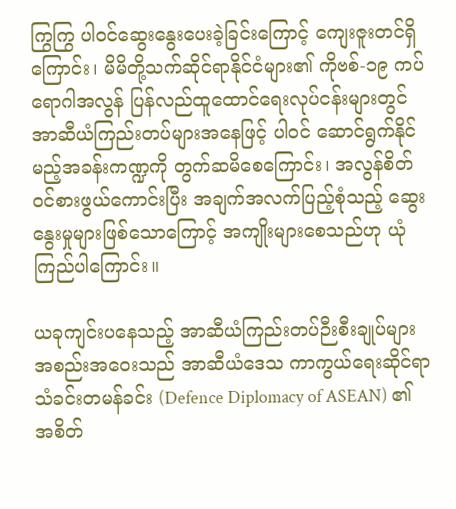ကြွကြွ ပါဝင်ဆွေးနွေးပေးခဲ့ခြင်းကြောင့် ကျေးဇူးတင်ရှိကြောင်း၊ မိမိတို့သက်ဆိုင်ရာနိုင်ငံများ၏ ကိုဗစ်-၁၉ ကပ်ရောဂါအလွန် ပြန်လည်ထူထောင်ရေးလုပ်ငန်းများတွင် အာဆီယံကြည်းတပ်များအနေဖြင့် ပါဝင် ဆောင်ရွက်နိုင်မည့်အခန်းကဏ္ဍကို တွက်ဆမိစေကြောင်း၊ အလွန်စိတ်ဝင်စားဖွယ်ကောင်းပြီး အချက်အလက်ပြည့်စုံသည့် ဆွေးနွေးမှုများဖြစ်သောကြောင့် အကျိုးများစေသည်ဟု ယုံကြည်ပါကြောင်း။

ယခုကျင်းပနေသည့် အာဆီယံကြည်းတပ်ဉီးစီးချုပ်များ အစည်းအဝေးသည် အာဆီယံဒေသ ကာကွယ်ရေးဆိုင်ရာ သံခင်းတမန်ခင်း (Defence Diplomacy of ASEAN) ၏ အစိတ်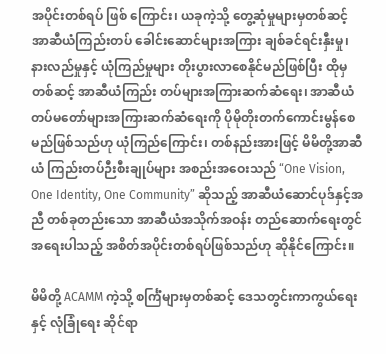အပိုင်းတစ်ရပ် ဖြစ် ကြောင်း၊ ယခုကဲ့သို့ တွေ့ဆုံမှုများမှတစ်ဆင့် အာဆီယံကြည်းတပ် ခေါင်းဆောင်များအကြား ချစ်ခင်ရင်းနှီးမှု၊ နားလည်မှုနှင့် ယုံကြည်မှုများ တိုးပွားလာစေနိုင်မည်ဖြစ်ပြီး ထိုမှတစ်ဆင့် အာဆီယံကြည်း တပ်များအကြားဆက်ဆံရေး၊ အာဆီယံ တပ်မတော်များအကြားဆက်ဆံရေးကို ပိုမိုတိုးတက်ကောင်းမွန်စေမည်ဖြစ်သည်ဟု ယုံကြည်ကြောင်း၊ တစ်နည်းအားဖြင့် မိမိတို့အာဆီယံ ကြည်းတပ်ဉီးစီးချုပ်များ အစည်းအဝေးသည် “One Vision, One Identity, One Community” ဆိုသည့် အာဆီယံဆောင်ပုဒ်နှင့်အညီ တစ်ခုတည်းသော အာဆီယံအသိုက်အဝန်း တည်ဆောက်ရေးတွင် အရေးပါသည့် အစိတ်အပိုင်းတစ်ရပ်ဖြစ်သည်ဟု ဆိုနိုင်ကြောင်း။

မိမိတို့ ACAMM ကဲ့သို့ စင်္ကြံများမှတစ်ဆင့် ဒေသတွင်းကာကွယ်ရေးနှင့် လုံခြုံရေး ဆိုင်ရာ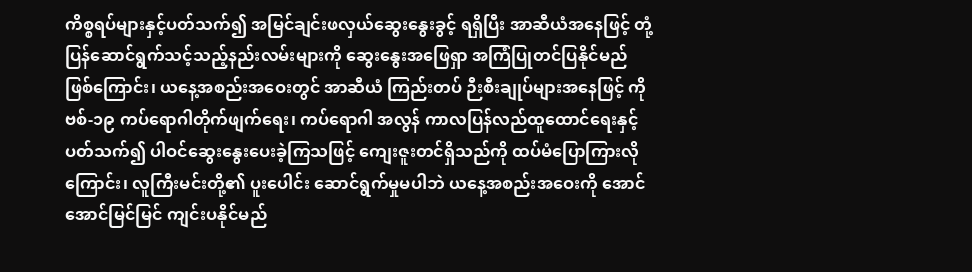ကိစ္စရပ်များနှင့်ပတ်သက်၍ အမြင်ချင်းဖလှယ်ဆွေးနွေးခွင့် ရရှိပြီး အာဆီယံအနေဖြင့် တုံ့ပြန်ဆောင်ရွက်သင့်သည့်နည်းလမ်းများကို ဆွေးနွေးအဖြေရှာ အကြံပြုတင်ပြနိုင်မည် ဖြစ်ကြောင်း၊ ယနေ့အစည်းအဝေးတွင် အာဆီယံ ကြည်းတပ် ဉီးစီးချုပ်များအနေဖြင့် ကိုဗစ်-၁၉ ကပ်ရောဂါတိုက်ဖျက်ရေး၊ ကပ်ရောဂါ အလွန် ကာလပြန်လည်ထူထောင်ရေးနှင့် ပတ်သက်၍ ပါဝင်ဆွေးနွေးပေးခဲ့ကြသဖြင့် ကျေးဇူးတင်ရှိသည်ကို ထပ်မံပြောကြားလိုကြောင်း၊ လူကြီးမင်းတို့၏ ပူးပေါင်း ဆောင်ရွက်မှုမပါဘဲ ယနေ့အစည်းအဝေးကို အောင်အောင်မြင်မြင် ကျင်းပနိုင်မည်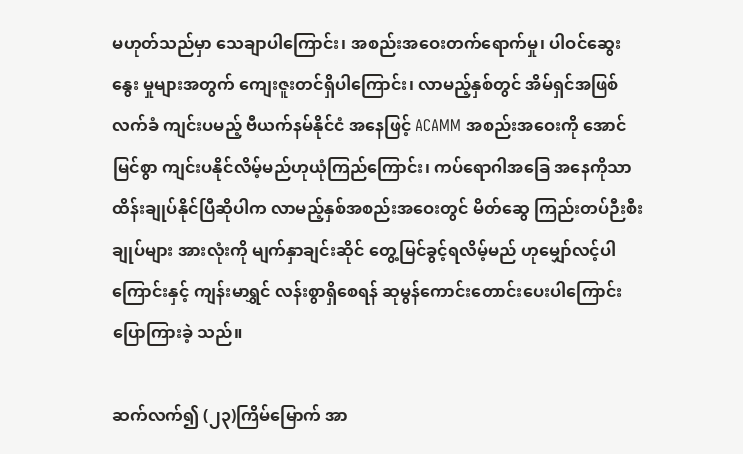မဟုတ်သည်မှာ သေချာပါကြောင်း၊ အစည်းအဝေးတက်ရောက်မှု၊ ပါဝင်ဆွေးနွေး မှုများအတွက် ကျေးဇူးတင်ရှိပါကြောင်း၊ လာမည့်နှစ်တွင် အိမ်ရှင်အဖြစ်လက်ခံ ကျင်းပမည့် ဗီယက်နမ်နိုင်ငံ အနေဖြင့် ACAMM အစည်းအဝေးကို အောင်မြင်စွာ ကျင်းပနိုင်လိမ့်မည်ဟုယုံကြည်ကြောင်း၊ ကပ်ရောဂါအခြေ အနေကိုသာ ထိန်းချုပ်နိုင်ပြီဆိုပါက လာမည့်နှစ်အစည်းအဝေးတွင် မိတ်ဆွေ ကြည်းတပ်ဉီးစီးချုပ်များ အားလုံးကို မျက်နှာချင်းဆိုင် တွေ့မြင်ခွင့်ရလိမ့်မည် ဟုမျှော်လင့်ပါကြောင်းနှင့် ကျန်းမာရွှင် လန်းစွာရှိစေရန် ဆုမွန်ကောင်းတောင်းပေးပါကြောင်း ပြောကြားခဲ့ သည်။

ဆက်လက်၍ (၂၃)ကြိမ်မြောက် အာ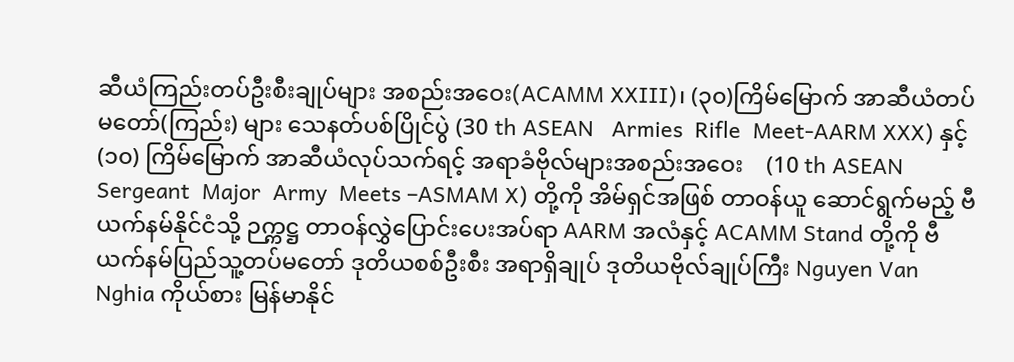ဆီယံကြည်းတပ်ဦးစီးချုပ်များ အစည်းအဝေး(ACAMM XXIII)၊ (၃၀)ကြိမ်မြောက် အာဆီယံတပ်မတော်(ကြည်း) များ သေနတ်ပစ်ပြိုင်ပွဲ (30 th ASEAN   Armies  Rifle  Meet-AARM XXX) နှင့် (၁၀) ကြိမ်မြောက် အာဆီယံလုပ်သက်ရင့် အရာခံဗိုလ်များအစည်းအဝေး    (10 th ASEAN  Sergeant  Major  Army  Meets –ASMAM X) တို့ကို အိမ်ရှင်အဖြစ် တာဝန်ယူ ဆောင်ရွက်မည့် ဗီယက်နမ်နိုင်ငံသို့ ဉက္ကဋ္ဌ တာဝန်လွှဲပြောင်းပေးအပ်ရာ AARM အလံနှင့် ACAMM Stand တို့ကို ဗီယက်နမ်ပြည်သူ့တပ်မတော် ဒုတိယစစ်ဦးစီး အရာရှိချုပ် ဒုတိယဗိုလ်ချုပ်ကြီး Nguyen Van Nghia ကိုယ်စား မြန်မာနိုင်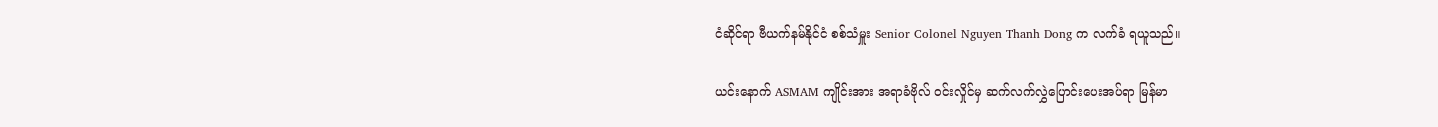ငံဆိုင်ရာ ဗီယက်နမ်နိုင်ငံ စစ်သံမှူး Senior Colonel Nguyen Thanh Dong က လက်ခံ ရယူသည်။

ယင်းနောက် ASMAM ကျိုင်းအား အရာခံဗိုလ် ဝင်းလှိုင်မှ ဆက်လက်လွှဲပြောင်းပေးအပ်ရာ မြန်မာ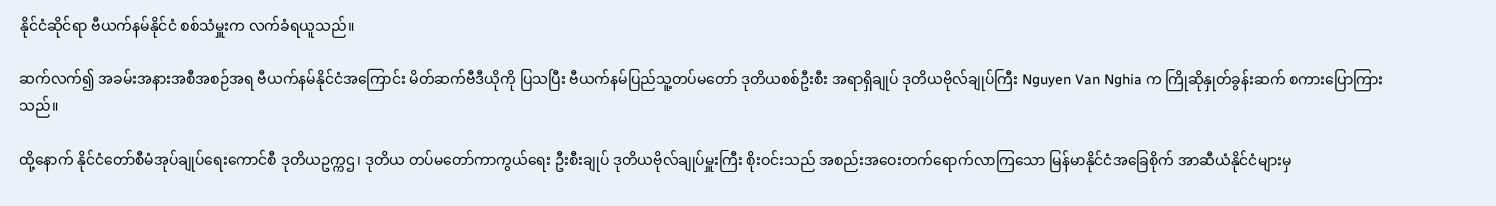နိုင်ငံဆိုင်ရာ ဗီယက်နမ်နိုင်ငံ စစ်သံမှူးက လက်ခံရယူသည်။

ဆက်လက်၍ အခမ်းအနားအစီအစဉ်အရ ဗီယက်နမ်နိုင်ငံအကြောင်း မိတ်ဆက်ဗီဒီယိုကို ပြသပြီး ဗီယက်နမ်ပြည်သူ့တပ်မတော် ဒုတိယစစ်ဦးစီး အရာရှိချုပ် ဒုတိယဗိုလ်ချုပ်ကြီး Nguyen Van Nghia က ကြိုဆိုနှုတ်ခွန်းဆက် စကားပြောကြားသည်။

ထို့နောက် နိုင်ငံတော်စီမံအုပ်ချုပ်ရေးကောင်စီ ဒုတိယဥက္ကဌ၊ ဒုတိယ တပ်မတော်ကာကွယ်ရေး ဦးစီးချုပ် ဒုတိယဗိုလ်ချုပ်မှူးကြီး စိုးဝင်းသည် အစည်းအဝေးတက်ရောက်လာကြသော မြန်မာနိုင်ငံအခြေစိုက် အာဆီယံနိုင်ငံများမှ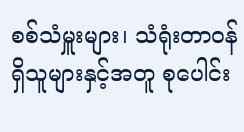စစ်သံမှူးများ၊ သံရုံးတာဝန်ရှိသူများနှင့်အတူ စုပေါင်း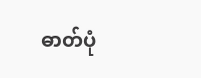ဓာတ်ပုံ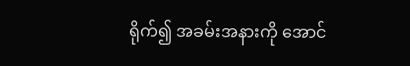ရိုက်၍ အခမ်းအနားကို အောင်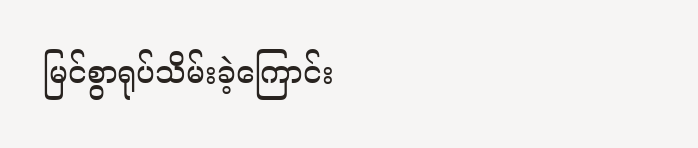မြင်စွာရုပ်သိမ်းခဲ့ကြောင်း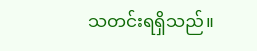သတင်းရရှိသည်။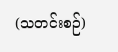(သတင်းစဉ်)